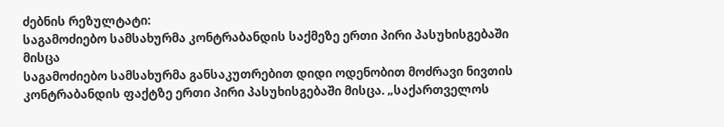ძებნის რეზულტატი:
საგამოძიებო სამსახურმა კონტრაბანდის საქმეზე ერთი პირი პასუხისგებაში მისცა
საგამოძიებო სამსახურმა განსაკუთრებით დიდი ოდენობით მოძრავი ნივთის კონტრაბანდის ფაქტზე ერთი პირი პასუხისგებაში მისცა. „საქართველოს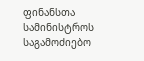ფინანსთა სამინისტროს საგამოძიებო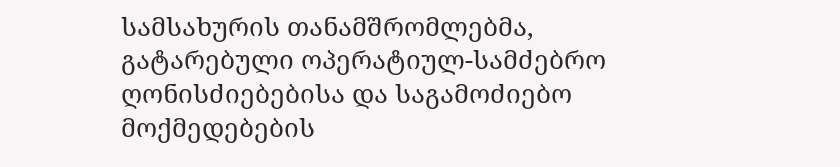სამსახურის თანამშრომლებმა, გატარებული ოპერატიულ-სამძებრო ღონისძიებებისა და საგამოძიებო მოქმედებების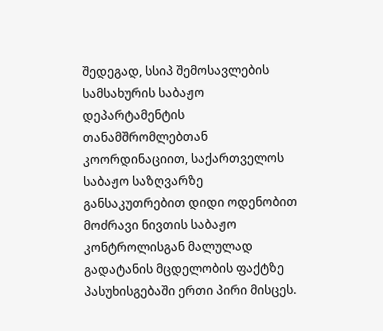შედეგად, სსიპ შემოსავლების სამსახურის საბაჟო დეპარტამენტის თანამშრომლებთან კოორდინაციით, საქართველოს საბაჟო საზღვარზე განსაკუთრებით დიდი ოდენობით მოძრავი ნივთის საბაჟო კონტროლისგან მალულად გადატანის მცდელობის ფაქტზე პასუხისგებაში ერთი პირი მისცეს.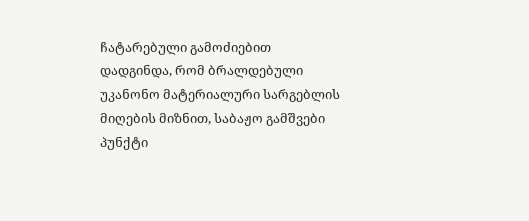ჩატარებული გამოძიებით დადგინდა, რომ ბრალდებული უკანონო მატერიალური სარგებლის მიღების მიზნით, საბაჟო გამშვები პუნქტი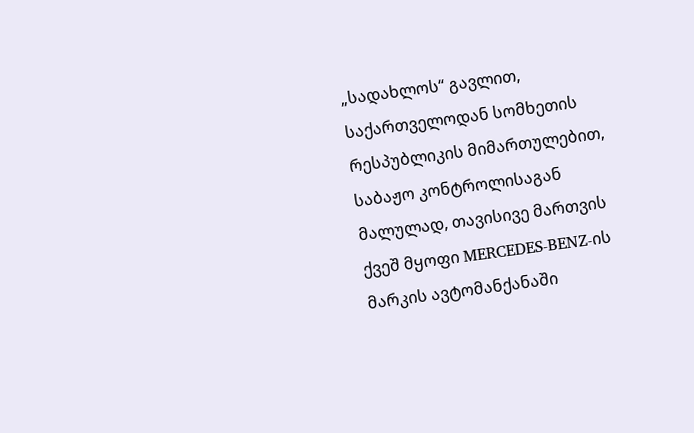„სადახლოს“ გავლით, საქართველოდან სომხეთის რესპუბლიკის მიმართულებით, საბაჟო კონტროლისაგან მალულად, თავისივე მართვის ქვეშ მყოფი MERCEDES-BENZ-ის მარკის ავტომანქანაში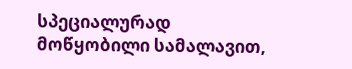სპეციალურად მოწყობილი სამალავით,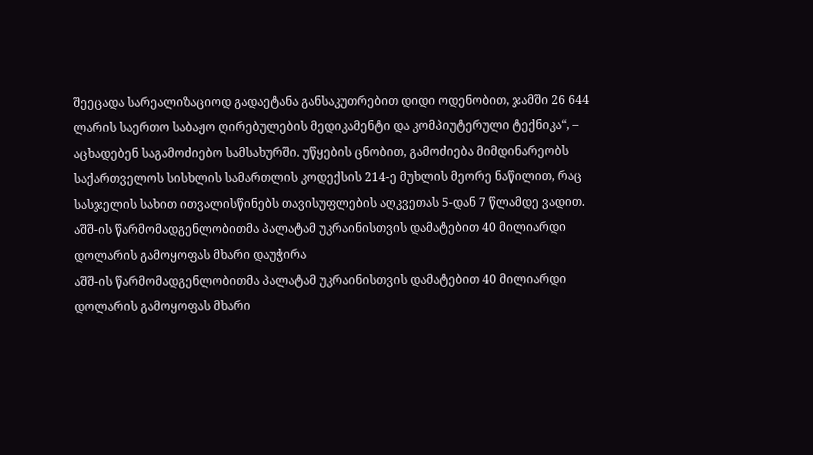შეეცადა სარეალიზაციოდ გადაეტანა განსაკუთრებით დიდი ოდენობით, ჯამში 26 644 ლარის საერთო საბაჟო ღირებულების მედიკამენტი და კომპიუტერული ტექნიკა“, – აცხადებენ საგამოძიებო სამსახურში. უწყების ცნობით, გამოძიება მიმდინარეობს საქართველოს სისხლის სამართლის კოდექსის 214-ე მუხლის მეორე ნაწილით, რაც სასჯელის სახით ითვალისწინებს თავისუფლების აღკვეთას 5-დან 7 წლამდე ვადით.
აშშ-ის წარმომადგენლობითმა პალატამ უკრაინისთვის დამატებით 40 მილიარდი დოლარის გამოყოფას მხარი დაუჭირა
აშშ-ის წარმომადგენლობითმა პალატამ უკრაინისთვის დამატებით 40 მილიარდი დოლარის გამოყოფას მხარი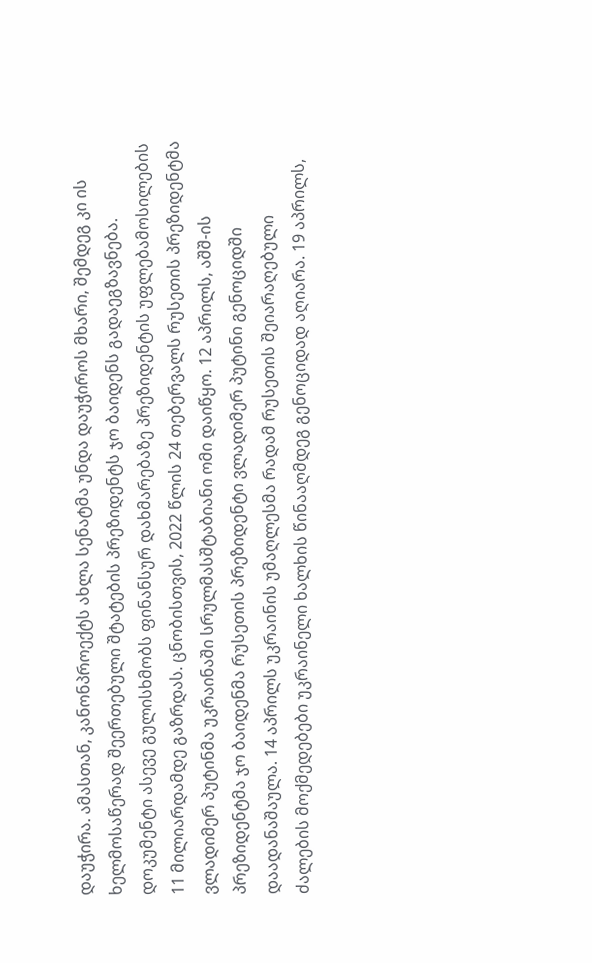დაუჭირა. ამასთან, კანონპროექტს ახლა სენატმა უნდა დაუჭიროს მხარი, შემდეგ კი ის ხელმოსაწერად შეერთებული შტატების პრეზიდენტს ჯო ბაიდენს გადაეგზავნება. დოკუმენტი ასევე გულისხმობს ფინანსურ დახმარებაზე პრეზიდენტის უფლებამოსილების 11 მილიარდამდე გაზრდას. ცნობისთვის, 2022 წლის 24 თებერვალს რუსეთის პრეზიდენტმა ვლადიმერ პუტინმა უკრაინაში სრულმასშტაბიანი ომი დაიწყო. 12 აპრილს, აშშ-ის პრეზიდენტმა ჯო ბაიდენმა რუსეთის პრეზიდენტი ვლადიმერ პუტინი გენოციდში დაადანაშაულა. 14 აპრილს უკრაინის უმაღლესმა რადამ რუსეთის შეიარაღებული ძალების მოქმედებები უკრაინელი ხალხის წინააღმდეგ გენოციდად აღიარა. 19 აპრილს,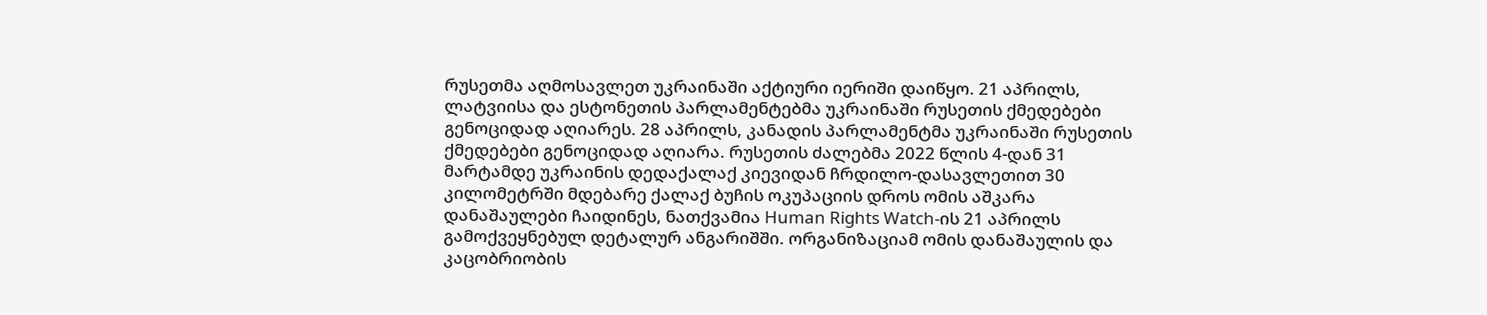რუსეთმა აღმოსავლეთ უკრაინაში აქტიური იერიში დაიწყო. 21 აპრილს, ლატვიისა და ესტონეთის პარლამენტებმა უკრაინაში რუსეთის ქმედებები გენოციდად აღიარეს. 28 აპრილს, კანადის პარლამენტმა უკრაინაში რუსეთის ქმედებები გენოციდად აღიარა. რუსეთის ძალებმა 2022 წლის 4-დან 31 მარტამდე უკრაინის დედაქალაქ კიევიდან ჩრდილო-დასავლეთით 30 კილომეტრში მდებარე ქალაქ ბუჩის ოკუპაციის დროს ომის აშკარა დანაშაულები ჩაიდინეს, ნათქვამია Human Rights Watch-ის 21 აპრილს გამოქვეყნებულ დეტალურ ანგარიშში. ორგანიზაციამ ომის დანაშაულის და კაცობრიობის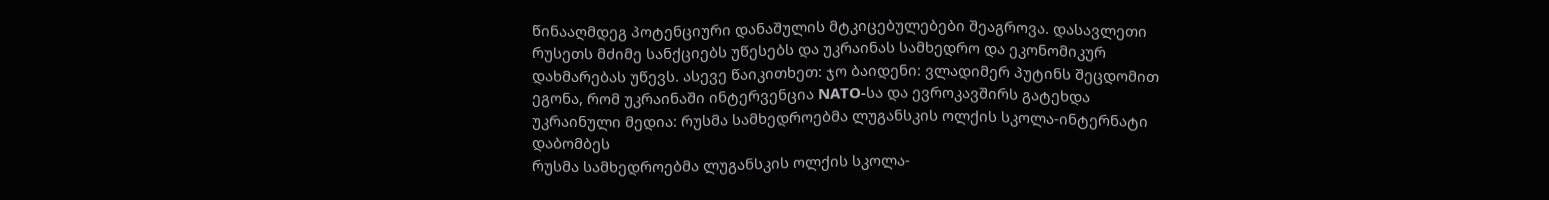წინააღმდეგ პოტენციური დანაშულის მტკიცებულებები შეაგროვა. დასავლეთი რუსეთს მძიმე სანქციებს უწესებს და უკრაინას სამხედრო და ეკონომიკურ დახმარებას უწევს. ასევე წაიკითხეთ: ჯო ბაიდენი: ვლადიმერ პუტინს შეცდომით ეგონა, რომ უკრაინაში ინტერვენცია NATO-სა და ევროკავშირს გატეხდა
უკრაინული მედია: რუსმა სამხედროებმა ლუგანსკის ოლქის სკოლა-ინტერნატი დაბომბეს
რუსმა სამხედროებმა ლუგანსკის ოლქის სკოლა-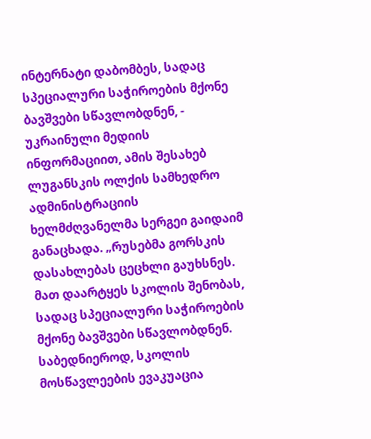ინტერნატი დაბომბეს, სადაც სპეციალური საჭიროების მქონე ბავშვები სწავლობდნენ, - უკრაინული მედიის ინფორმაციით, ამის შესახებ ლუგანსკის ოლქის სამხედრო ადმინისტრაციის ხელმძღვანელმა სერგეი გაიდაიმ განაცხადა. „რუსებმა გორსკის დასახლებას ცეცხლი გაუხსნეს. მათ დაარტყეს სკოლის შენობას, სადაც სპეციალური საჭიროების მქონე ბავშვები სწავლობდნენ. საბედნიეროდ, სკოლის მოსწავლეების ევაკუაცია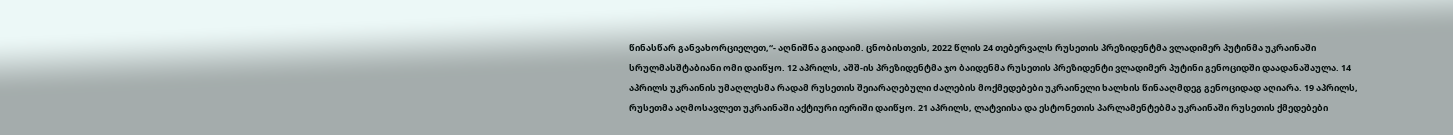წინასწარ განვახორციელეთ,“- აღნიშნა გაიდაიმ. ცნობისთვის, 2022 წლის 24 თებერვალს რუსეთის პრეზიდენტმა ვლადიმერ პუტინმა უკრაინაში სრულმასშტაბიანი ომი დაიწყო. 12 აპრილს, აშშ-ის პრეზიდენტმა ჯო ბაიდენმა რუსეთის პრეზიდენტი ვლადიმერ პუტინი გენოციდში დაადანაშაულა. 14 აპრილს უკრაინის უმაღლესმა რადამ რუსეთის შეიარაღებული ძალების მოქმედებები უკრაინელი ხალხის წინააღმდეგ გენოციდად აღიარა. 19 აპრილს, რუსეთმა აღმოსავლეთ უკრაინაში აქტიური იერიში დაიწყო. 21 აპრილს, ლატვიისა და ესტონეთის პარლამენტებმა უკრაინაში რუსეთის ქმედებები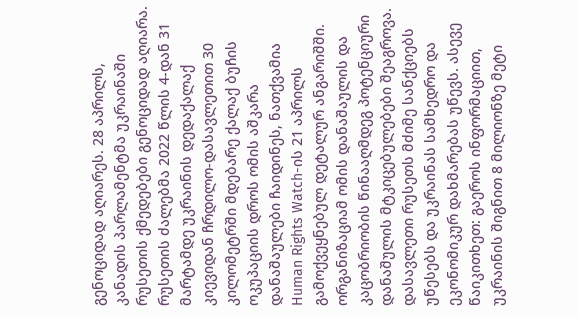გენოციდად აღიარეს. 28 აპრილს, კანადის პარლამენტმა უკრაინაში რუსეთის ქმედებები გენოციდად აღიარა. რუსეთის ძალებმა 2022 წლის 4-დან 31 მარტამდე უკრაინის დედაქალაქ კიევიდან ჩრდილო-დასავლეთით 30 კილომეტრში მდებარე ქალაქ ბუჩის ოკუპაციის დროს ომის აშკარა დანაშაულები ჩაიდინეს, ნათქვამია Human Rights Watch-ის 21 აპრილს გამოქვეყნებულ დეტალურ ანგარიშში. ორგანიზაციამ ომის დანაშაულის და კაცობრიობის წინააღმდეგ პოტენციური დანაშულის მტკიცებულებები შეაგროვა. დასავლეთი რუსეთს მძიმე სანქციებს უწესებს და უკრაინას სამხედრო და ეკონომიკურ დახმარებას უწევს. ასევე წაიკითხეთ: გაეროს ინფორმაციით, უკრაინის შიგნით 8 მილიონზე მეტი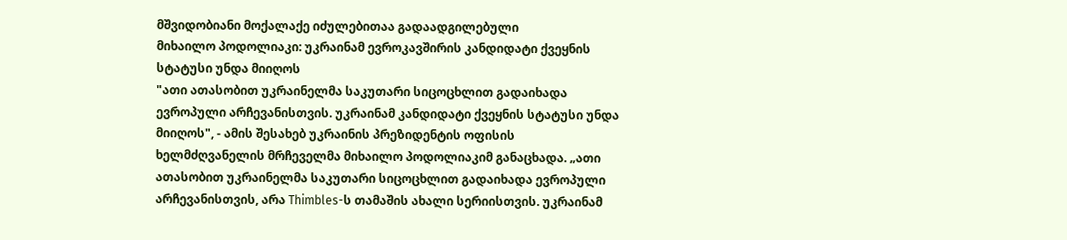მშვიდობიანი მოქალაქე იძულებითაა გადაადგილებული
მიხაილო პოდოლიაკი: უკრაინამ ევროკავშირის კანდიდატი ქვეყნის სტატუსი უნდა მიიღოს
"ათი ათასობით უკრაინელმა საკუთარი სიცოცხლით გადაიხადა ევროპული არჩევანისთვის. უკრაინამ კანდიდატი ქვეყნის სტატუსი უნდა მიიღოს", - ამის შესახებ უკრაინის პრეზიდენტის ოფისის ხელმძღვანელის მრჩეველმა მიხაილო პოდოლიაკიმ განაცხადა. „ათი ათასობით უკრაინელმა საკუთარი სიცოცხლით გადაიხადა ევროპული არჩევანისთვის, არა Thimbles-ს თამაშის ახალი სერიისთვის. უკრაინამ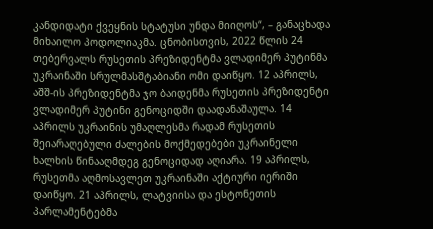კანდიდატი ქვეყნის სტატუსი უნდა მიიღოს“, – განაცხადა მიხაილო პოდოლიაკმა. ცნობისთვის, 2022 წლის 24 თებერვალს რუსეთის პრეზიდენტმა ვლადიმერ პუტინმა უკრაინაში სრულმასშტაბიანი ომი დაიწყო. 12 აპრილს, აშშ-ის პრეზიდენტმა ჯო ბაიდენმა რუსეთის პრეზიდენტი ვლადიმერ პუტინი გენოციდში დაადანაშაულა. 14 აპრილს უკრაინის უმაღლესმა რადამ რუსეთის შეიარაღებული ძალების მოქმედებები უკრაინელი ხალხის წინააღმდეგ გენოციდად აღიარა. 19 აპრილს, რუსეთმა აღმოსავლეთ უკრაინაში აქტიური იერიში დაიწყო. 21 აპრილს, ლატვიისა და ესტონეთის პარლამენტებმა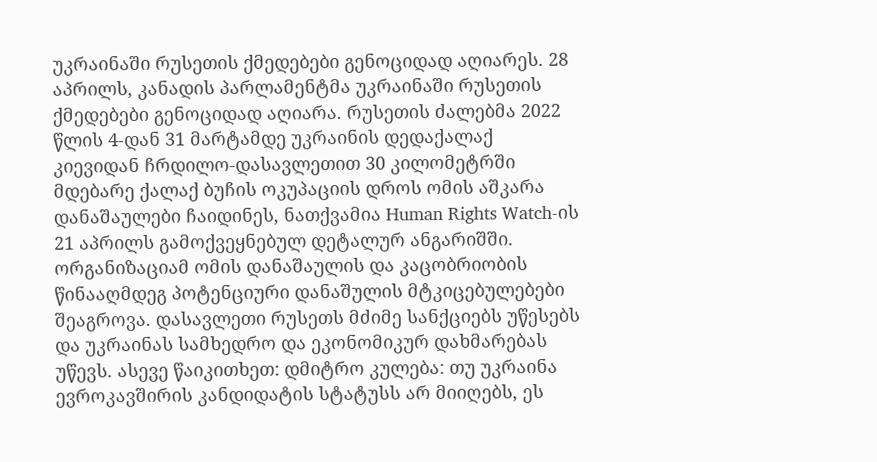უკრაინაში რუსეთის ქმედებები გენოციდად აღიარეს. 28 აპრილს, კანადის პარლამენტმა უკრაინაში რუსეთის ქმედებები გენოციდად აღიარა. რუსეთის ძალებმა 2022 წლის 4-დან 31 მარტამდე უკრაინის დედაქალაქ კიევიდან ჩრდილო-დასავლეთით 30 კილომეტრში მდებარე ქალაქ ბუჩის ოკუპაციის დროს ომის აშკარა დანაშაულები ჩაიდინეს, ნათქვამია Human Rights Watch-ის 21 აპრილს გამოქვეყნებულ დეტალურ ანგარიშში. ორგანიზაციამ ომის დანაშაულის და კაცობრიობის წინააღმდეგ პოტენციური დანაშულის მტკიცებულებები შეაგროვა. დასავლეთი რუსეთს მძიმე სანქციებს უწესებს და უკრაინას სამხედრო და ეკონომიკურ დახმარებას უწევს. ასევე წაიკითხეთ: დმიტრო კულება: თუ უკრაინა ევროკავშირის კანდიდატის სტატუსს არ მიიღებს, ეს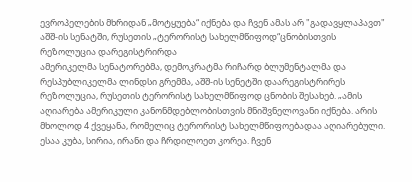ევროპელების მხრიდან „მოტყუება“ იქნება და ჩვენ ამას არ "გადავყლაპავთ"
აშშ-ის სენატში, რუსეთის „ტერორისტ სახელმწიფოდ“ცნობისთვის რეზოლუცია დარეგისტრირდა
ამერიკელმა სენატორებმა, დემოკრატმა რიჩარდ ბლუმენტალმა და რესპუბლიკელმა ლინდსი გრემმა, აშშ-ის სენეტში დაარეგისტრირეს რეზოლუცია, რუსეთის ტერორისტ სახელმწიფოდ ცნობის შესახებ. „ამის აღიარება ამერიკული კანონმდებლობისთვის მნიშვნელოვანი იქნება. არის მხოლოდ 4 ქვეყანა, რომელიც ტერორისტ სახელმწიფოებადაა აღიარებული. ესაა კუბა, სირია, ირანი და ჩრდილოეთ კორეა. ჩვენ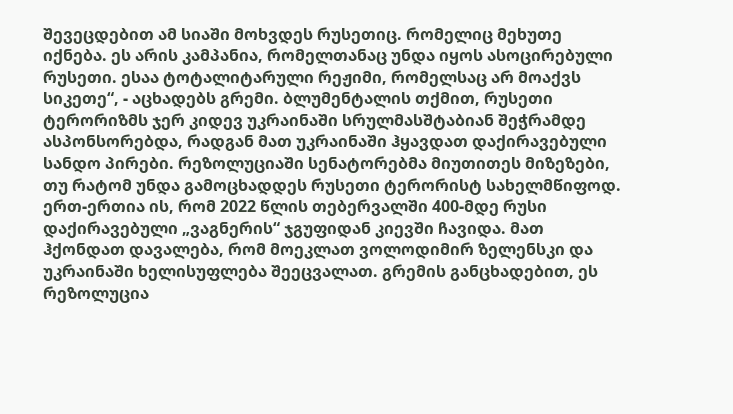შევეცდებით ამ სიაში მოხვდეს რუსეთიც. რომელიც მეხუთე იქნება. ეს არის კამპანია, რომელთანაც უნდა იყოს ასოცირებული რუსეთი. ესაა ტოტალიტარული რეჟიმი, რომელსაც არ მოაქვს სიკეთე“, - აცხადებს გრემი. ბლუმენტალის თქმით, რუსეთი ტერორიზმს ჯერ კიდევ უკრაინაში სრულმასშტაბიან შეჭრამდე ასპონსორებდა, რადგან მათ უკრაინაში ჰყავდათ დაქირავებული სანდო პირები. რეზოლუციაში სენატორებმა მიუთითეს მიზეზები, თუ რატომ უნდა გამოცხადდეს რუსეთი ტერორისტ სახელმწიფოდ. ერთ-ერთია ის, რომ 2022 წლის თებერვალში 400-მდე რუსი დაქირავებული „ვაგნერის“ ჯგუფიდან კიევში ჩავიდა. მათ ჰქონდათ დავალება, რომ მოეკლათ ვოლოდიმირ ზელენსკი და უკრაინაში ხელისუფლება შეეცვალათ. გრემის განცხადებით, ეს რეზოლუცია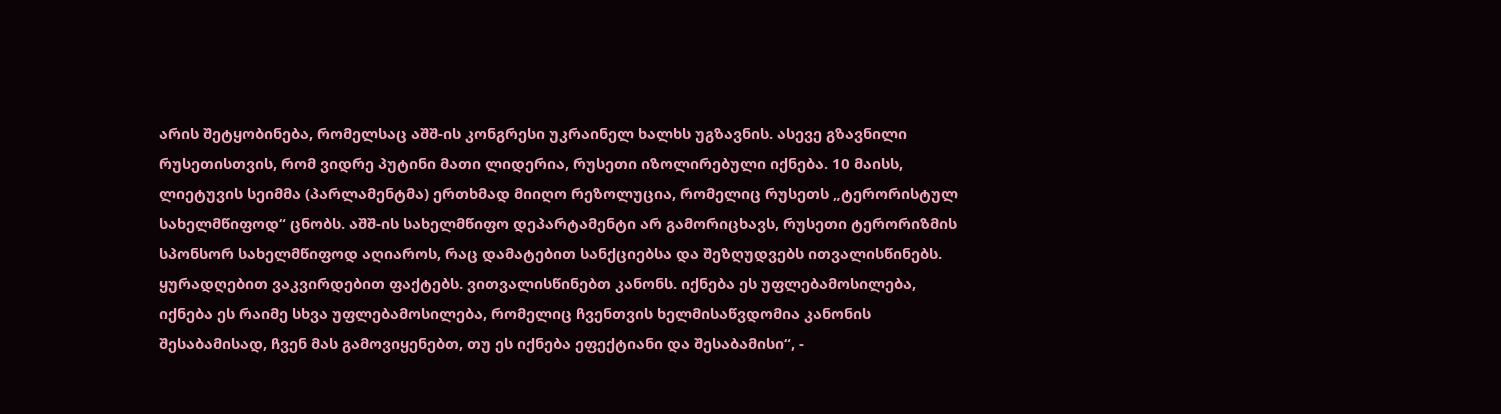არის შეტყობინება, რომელსაც აშშ-ის კონგრესი უკრაინელ ხალხს უგზავნის. ასევე გზავნილი რუსეთისთვის, რომ ვიდრე პუტინი მათი ლიდერია, რუსეთი იზოლირებული იქნება. 10 მაისს, ლიეტუვის სეიმმა (პარლამენტმა) ერთხმად მიიღო რეზოლუცია, რომელიც რუსეთს „ტერორისტულ სახელმწიფოდ“ ცნობს. აშშ-ის სახელმწიფო დეპარტამენტი არ გამორიცხავს, რუსეთი ტერორიზმის სპონსორ სახელმწიფოდ აღიაროს, რაც დამატებით სანქციებსა და შეზღუდვებს ითვალისწინებს. ყურადღებით ვაკვირდებით ფაქტებს. ვითვალისწინებთ კანონს. იქნება ეს უფლებამოსილება, იქნება ეს რაიმე სხვა უფლებამოსილება, რომელიც ჩვენთვის ხელმისაწვდომია კანონის შესაბამისად, ჩვენ მას გამოვიყენებთ, თუ ეს იქნება ეფექტიანი და შესაბამისი“, -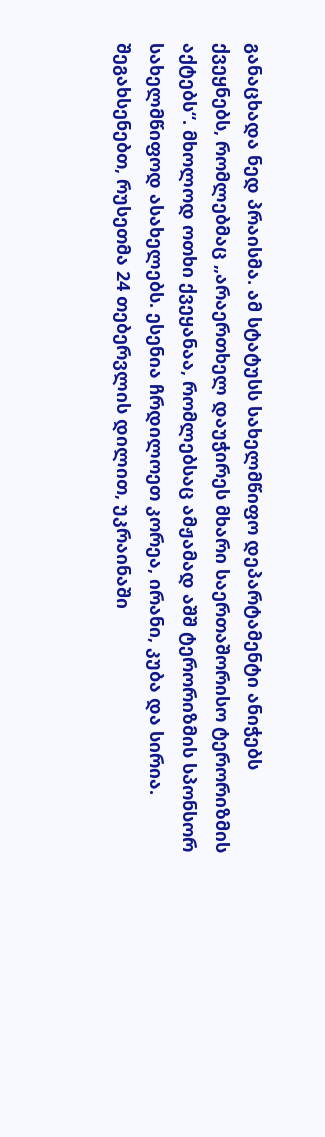განაცხადა ნედ პრაისმა. ამ სტატუსს სახელმწიფო დეპარტამენტი ანიჭებს ქვეყნებს, რომლებმაც „არაერთხელ დაუჭირეს მხარი საერთაშორისო ტერორიზმის აქტებს“. მხოლოდ ოთხი ქვეყანაა, რომლებსაც ამჟამად აშშ ტერორიზმის სპონსორ სახელმწიფოდ ასახელებს. ესენია ჩრდილოეთ კორეა, ირანი, კუბა და სირია. შეგახსენებთ, რუსეთმა 24 თებერვლის დილით, უკრაინაში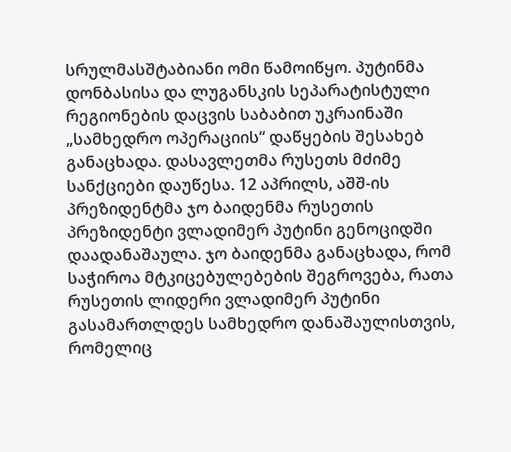სრულმასშტაბიანი ომი წამოიწყო. პუტინმა დონბასისა და ლუგანსკის სეპარატისტული რეგიონების დაცვის საბაბით უკრაინაში „სამხედრო ოპერაციის“ დაწყების შესახებ განაცხადა. დასავლეთმა რუსეთს მძიმე სანქციები დაუწესა. 12 აპრილს, აშშ-ის პრეზიდენტმა ჯო ბაიდენმა რუსეთის პრეზიდენტი ვლადიმერ პუტინი გენოციდში დაადანაშაულა. ჯო ბაიდენმა განაცხადა, რომ საჭიროა მტკიცებულებების შეგროვება, რათა რუსეთის ლიდერი ვლადიმერ პუტინი გასამართლდეს სამხედრო დანაშაულისთვის, რომელიც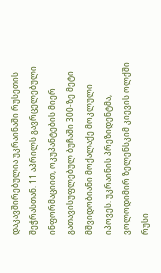დაკავშირებულია უკრაინაში რუსეთის შეჭრასთან. 11 აპრილს გავრცელებული ინფორმაციით, ოკუპანტების მიერ გათავისუფლებულ ბუჩაში 300-ზე მეტი მშვიდობიანი მოქალაქე მოკლული იპოვეს. უკრაინის პრეზიდენტმა, ვოლოდიმირ ზელენსკიმ კიევის ოლქში რუსი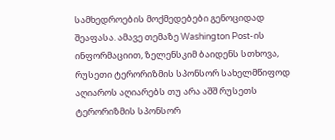სამხედროების მოქმედებები გენოციდად შეაფასა. ამავე თემაზე Washington Post-ის ინფორმაციით, ზელენსკიმ ბაიდენს სთხოვა, რუსეთი ტერორიზმის სპონსორ სახელმწიფოდ აღიაროს აღიარებს თუ არა აშშ რუსეთს ტერორიზმის სპონსორ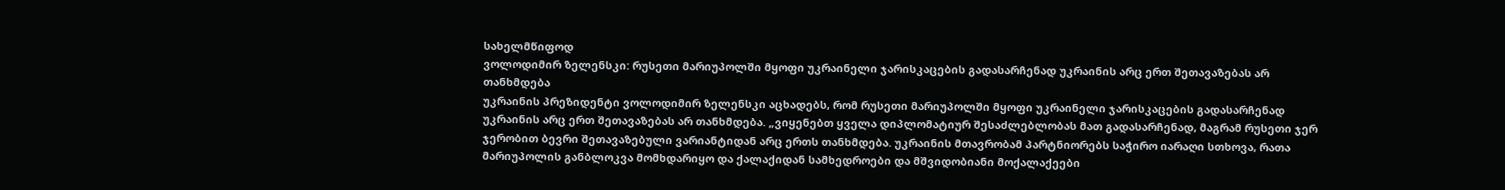სახელმწიფოდ
ვოლოდიმირ ზელენსკი: რუსეთი მარიუპოლში მყოფი უკრაინელი ჯარისკაცების გადასარჩენად უკრაინის არც ერთ შეთავაზებას არ თანხმდება
უკრაინის პრეზიდენტი ვოლოდიმირ ზელენსკი აცხადებს, რომ რუსეთი მარიუპოლში მყოფი უკრაინელი ჯარისკაცების გადასარჩენად უკრაინის არც ერთ შეთავაზებას არ თანხმდება. „ვიყენებთ ყველა დიპლომატიურ შესაძლებლობას მათ გადასარჩენად, მაგრამ რუსეთი ჯერ ჯერობით ბევრი შეთავაზებული ვარიანტიდან არც ერთს თანხმდება. უკრაინის მთავრობამ პარტნიორებს საჭირო იარაღი სთხოვა, რათა მარიუპოლის განბლოკვა მომხდარიყო და ქალაქიდან სამხედროები და მშვიდობიანი მოქალაქეები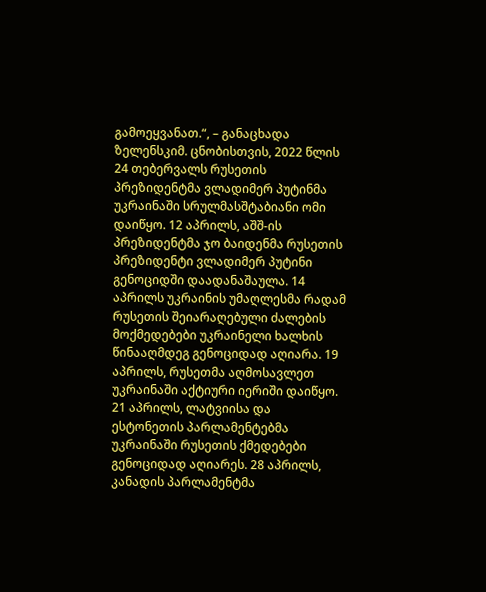გამოეყვანათ.“, – განაცხადა ზელენსკიმ. ცნობისთვის, 2022 წლის 24 თებერვალს რუსეთის პრეზიდენტმა ვლადიმერ პუტინმა უკრაინაში სრულმასშტაბიანი ომი დაიწყო. 12 აპრილს, აშშ-ის პრეზიდენტმა ჯო ბაიდენმა რუსეთის პრეზიდენტი ვლადიმერ პუტინი გენოციდში დაადანაშაულა. 14 აპრილს უკრაინის უმაღლესმა რადამ რუსეთის შეიარაღებული ძალების მოქმედებები უკრაინელი ხალხის წინააღმდეგ გენოციდად აღიარა. 19 აპრილს, რუსეთმა აღმოსავლეთ უკრაინაში აქტიური იერიში დაიწყო. 21 აპრილს, ლატვიისა და ესტონეთის პარლამენტებმა უკრაინაში რუსეთის ქმედებები გენოციდად აღიარეს. 28 აპრილს, კანადის პარლამენტმა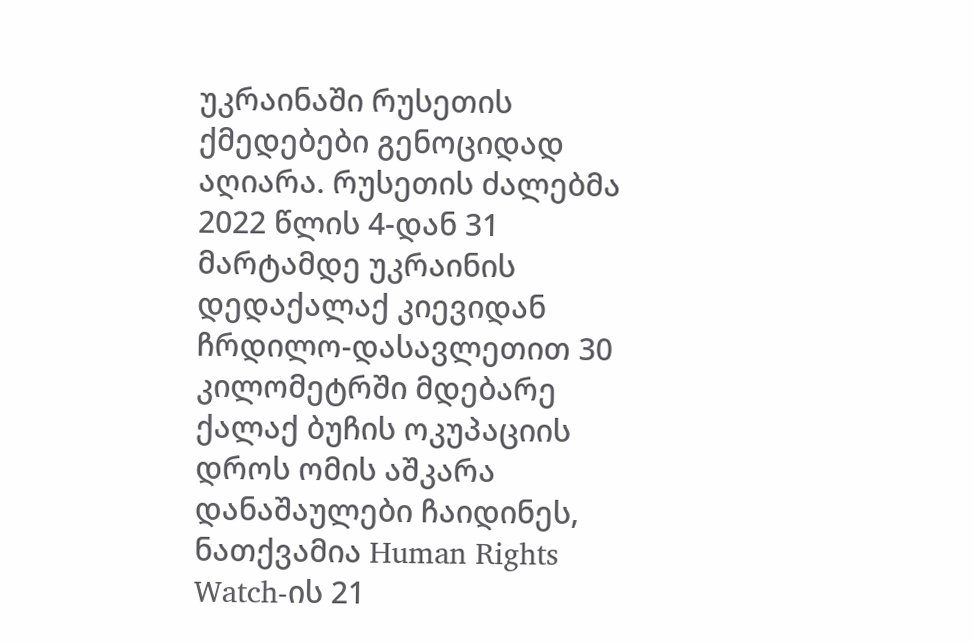უკრაინაში რუსეთის ქმედებები გენოციდად აღიარა. რუსეთის ძალებმა 2022 წლის 4-დან 31 მარტამდე უკრაინის დედაქალაქ კიევიდან ჩრდილო-დასავლეთით 30 კილომეტრში მდებარე ქალაქ ბუჩის ოკუპაციის დროს ომის აშკარა დანაშაულები ჩაიდინეს, ნათქვამია Human Rights Watch-ის 21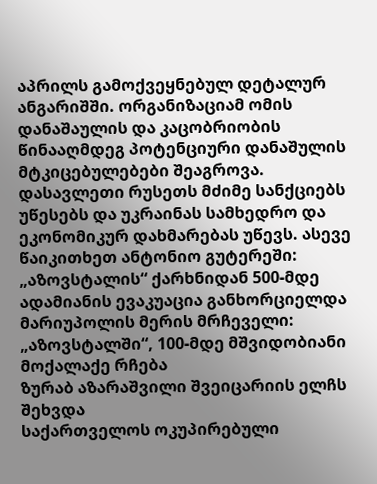აპრილს გამოქვეყნებულ დეტალურ ანგარიშში. ორგანიზაციამ ომის დანაშაულის და კაცობრიობის წინააღმდეგ პოტენციური დანაშულის მტკიცებულებები შეაგროვა. დასავლეთი რუსეთს მძიმე სანქციებს უწესებს და უკრაინას სამხედრო და ეკონომიკურ დახმარებას უწევს. ასევე წაიკითხეთ ანტონიო გუტერეში: „აზოვსტალის“ ქარხნიდან 500-მდე ადამიანის ევაკუაცია განხორციელდა მარიუპოლის მერის მრჩეველი: „აზოვსტალში“, 100-მდე მშვიდობიანი მოქალაქე რჩება
ზურაბ აზარაშვილი შვეიცარიის ელჩს შეხვდა
საქართველოს ოკუპირებული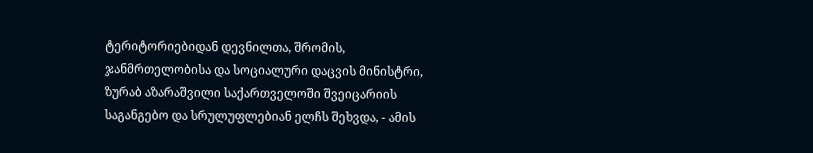ტერიტორიებიდან დევნილთა, შრომის, ჯანმრთელობისა და სოციალური დაცვის მინისტრი, ზურაბ აზარაშვილი საქართველოში შვეიცარიის საგანგებო და სრულუფლებიან ელჩს შეხვდა, - ამის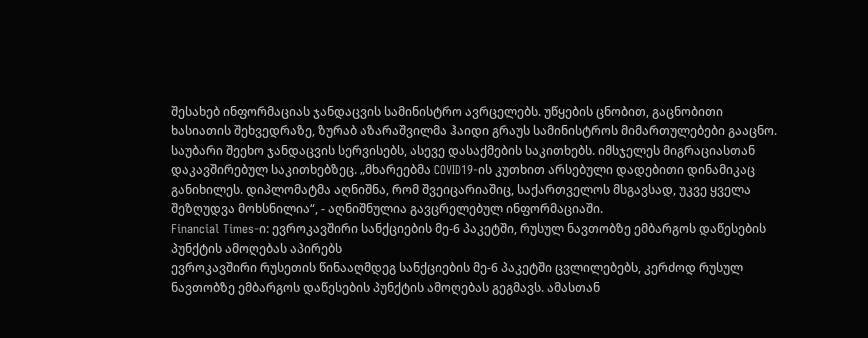შესახებ ინფორმაციას ჯანდაცვის სამინისტრო ავრცელებს. უწყების ცნობით, გაცნობითი ხასიათის შეხვედრაზე, ზურაბ აზარაშვილმა ჰაიდი გრაუს სამინისტროს მიმართულებები გააცნო. საუბარი შეეხო ჯანდაცვის სერვისებს, ასევე დასაქმების საკითხებს. იმსჯელეს მიგრაციასთან დაკავშირებულ საკითხებზეც. „მხარეებმა COVID19-ის კუთხით არსებული დადებითი დინამიკაც განიხილეს. დიპლომატმა აღნიშნა, რომ შვეიცარიაშიც, საქართველოს მსგავსად, უკვე ყველა შეზღუდვა მოხსნილია“, - აღნიშნულია გავცრელებულ ინფორმაციაში.
Financial Times-ი: ევროკავშირი სანქციების მე-6 პაკეტში, რუსულ ნავთობზე ემბარგოს დაწესების პუნქტის ამოღებას აპირებს
ევროკავშირი რუსეთის წინააღმდეგ სანქციების მე-6 პაკეტში ცვლილებებს, კერძოდ რუსულ ნავთობზე ემბარგოს დაწესების პუნქტის ამოღებას გეგმავს. ამასთან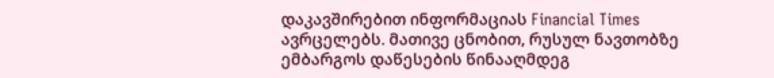დაკავშირებით ინფორმაციას Financial Times ავრცელებს. მათივე ცნობით, რუსულ ნავთობზე ემბარგოს დაწესების წინააღმდეგ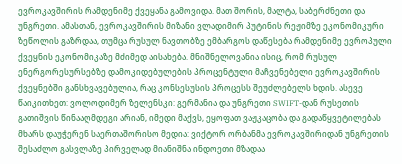ევროკავშირის რამდენიმე ქვეყანა გამოვიდა. მათ შორის, მალტა, საბერძნეთი და უნგრეთი. ამასთან, ევროკავშირის მიზანი ვლადიმირ პუტინის რეჟიმზე ეკონომიკური ზეწოლის გაზრდაა, თუმცა რუსულ ნავთობზე ემბარგოს დაწესება რამდენიმე ევროპული ქვეყნის ეკონომიკაზე მძიმედ აისახება. მნიშნელოვანია ისიც, რომ რუსულ ენერგორესურსებზე დამოკიდებულების პროცენტული მაჩვენებელი ევროკავშირის ქვეყნებში განსხვავებულია, რაც კონსესუსის პროცესს შეუძლებელს ხდის. ასევე წაიკითხეთ: ვოლოდიმერ ზელენსკი: გერმანია და უნგრეთი SWIFT-დან რუსეთის გათიშვის წინააღმდეგი არიან, იმედი მაქვს, ეყოფათ ვაჟკაცობა და გადაწყვეტილებას მხარს დაუჭერენ საერთაშორისო მედია: ვიქტორ ორბანმა ევროკავშირიდან უნგრეთის შესაძლო გასვლაზე პირველად მიანიშნა ინდოეთი მზადაა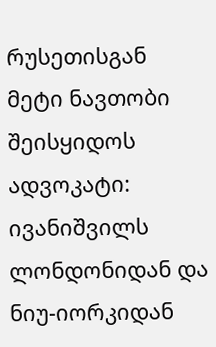რუსეთისგან მეტი ნავთობი შეისყიდოს
ადვოკატი: ივანიშვილს ლონდონიდან და ნიუ-იორკიდან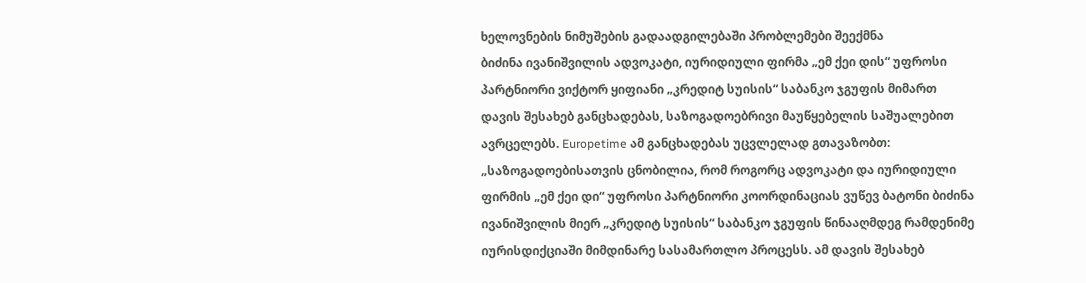ხელოვნების ნიმუშების გადაადგილებაში პრობლემები შეექმნა
ბიძინა ივანიშვილის ადვოკატი, იურიდიული ფირმა „ემ ქეი დის“ უფროსი პარტნიორი ვიქტორ ყიფიანი „კრედიტ სუისის“ საბანკო ჯგუფის მიმართ დავის შესახებ განცხადებას, საზოგადოებრივი მაუწყებელის საშუალებით ავრცელებს. Europetime ამ განცხადებას უცვლელად გთავაზობთ: „საზოგადოებისათვის ცნობილია, რომ როგორც ადვოკატი და იურიდიული ფირმის „ემ ქეი დი“ უფროსი პარტნიორი კოორდინაციას ვუწევ ბატონი ბიძინა ივანიშვილის მიერ „კრედიტ სუისის“ საბანკო ჯგუფის წინააღმდეგ რამდენიმე იურისდიქციაში მიმდინარე სასამართლო პროცესს. ამ დავის შესახებ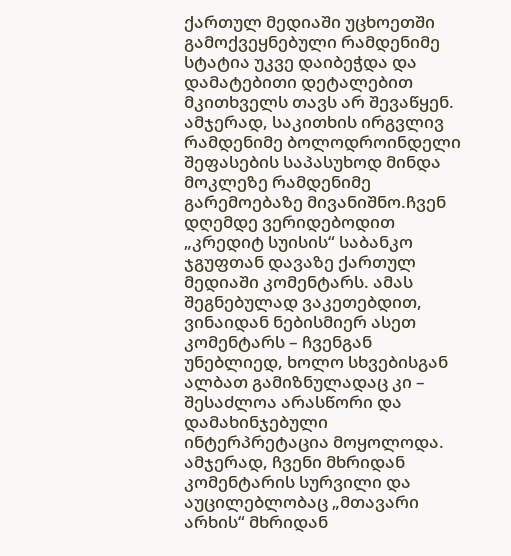ქართულ მედიაში უცხოეთში გამოქვეყნებული რამდენიმე სტატია უკვე დაიბეჭდა და დამატებითი დეტალებით მკითხველს თავს არ შევაწყენ. ამჯერად, საკითხის ირგვლივ რამდენიმე ბოლოდროინდელი შეფასების საპასუხოდ მინდა მოკლეზე რამდენიმე გარემოებაზე მივანიშნო.ჩვენ დღემდე ვერიდებოდით „კრედიტ სუისის“ საბანკო ჯგუფთან დავაზე ქართულ მედიაში კომენტარს. ამას შეგნებულად ვაკეთებდით, ვინაიდან ნებისმიერ ასეთ კომენტარს – ჩვენგან უნებლიედ, ხოლო სხვებისგან ალბათ გამიზნულადაც კი – შესაძლოა არასწორი და დამახინჯებული ინტერპრეტაცია მოყოლოდა. ამჯერად, ჩვენი მხრიდან კომენტარის სურვილი და აუცილებლობაც „მთავარი არხის“ მხრიდან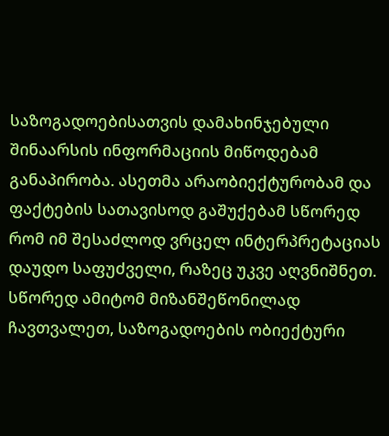საზოგადოებისათვის დამახინჯებული შინაარსის ინფორმაციის მიწოდებამ განაპირობა. ასეთმა არაობიექტურობამ და ფაქტების სათავისოდ გაშუქებამ სწორედ რომ იმ შესაძლოდ ვრცელ ინტერპრეტაციას დაუდო საფუძველი, რაზეც უკვე აღვნიშნეთ. სწორედ ამიტომ მიზანშეწონილად ჩავთვალეთ, საზოგადოების ობიექტური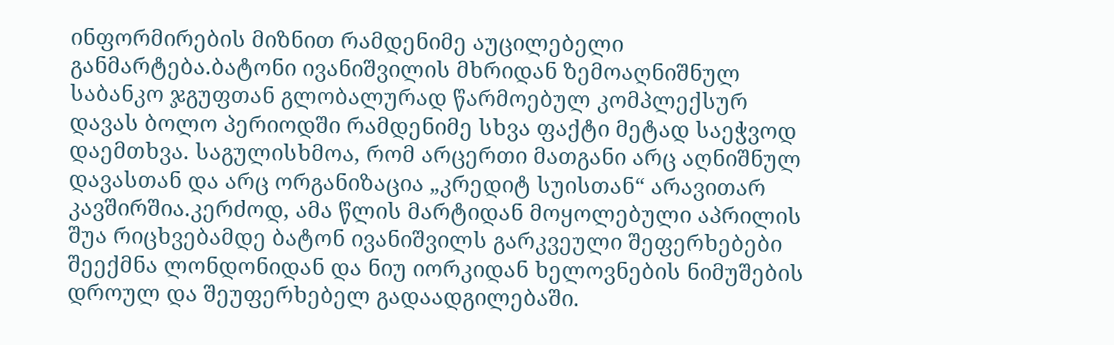ინფორმირების მიზნით რამდენიმე აუცილებელი განმარტება.ბატონი ივანიშვილის მხრიდან ზემოაღნიშნულ საბანკო ჯგუფთან გლობალურად წარმოებულ კომპლექსურ დავას ბოლო პერიოდში რამდენიმე სხვა ფაქტი მეტად საეჭვოდ დაემთხვა. საგულისხმოა, რომ არცერთი მათგანი არც აღნიშნულ დავასთან და არც ორგანიზაცია „კრედიტ სუისთან“ არავითარ კავშირშია.კერძოდ, ამა წლის მარტიდან მოყოლებული აპრილის შუა რიცხვებამდე ბატონ ივანიშვილს გარკვეული შეფერხებები შეექმნა ლონდონიდან და ნიუ იორკიდან ხელოვნების ნიმუშების დროულ და შეუფერხებელ გადაადგილებაში.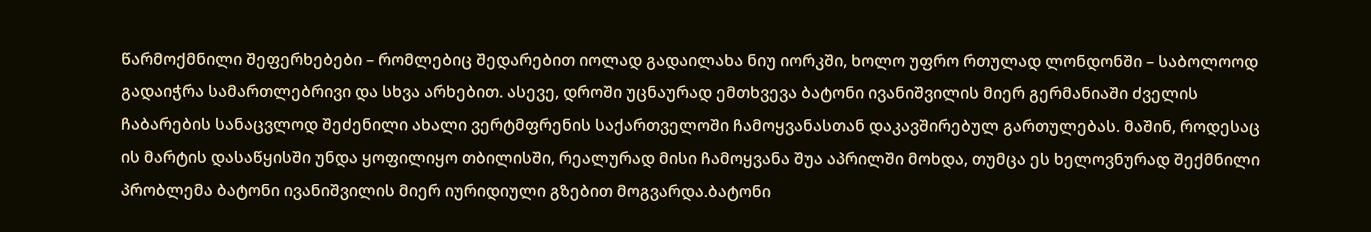წარმოქმნილი შეფერხებები – რომლებიც შედარებით იოლად გადაილახა ნიუ იორკში, ხოლო უფრო რთულად ლონდონში – საბოლოოდ გადაიჭრა სამართლებრივი და სხვა არხებით. ასევე, დროში უცნაურად ემთხვევა ბატონი ივანიშვილის მიერ გერმანიაში ძველის ჩაბარების სანაცვლოდ შეძენილი ახალი ვერტმფრენის საქართველოში ჩამოყვანასთან დაკავშირებულ გართულებას. მაშინ, როდესაც ის მარტის დასაწყისში უნდა ყოფილიყო თბილისში, რეალურად მისი ჩამოყვანა შუა აპრილში მოხდა, თუმცა ეს ხელოვნურად შექმნილი პრობლემა ბატონი ივანიშვილის მიერ იურიდიული გზებით მოგვარდა.ბატონი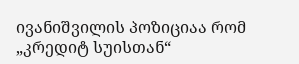ივანიშვილის პოზიციაა რომ „კრედიტ სუისთან“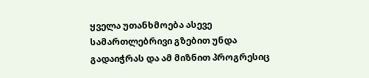ყველა უთანხმოება ასევე სამართლებრივი გზებით უნდა გადაიჭრას და ამ მიზნით პროგრესიც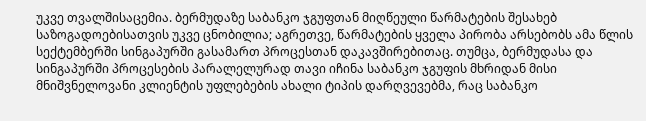უკვე თვალშისაცემია. ბერმუდაზე საბანკო ჯგუფთან მიღწეული წარმატების შესახებ საზოგადოებისათვის უკვე ცნობილია; აგრეთვე, წარმატების ყველა პირობა არსებობს ამა წლის სექტემბერში სინგაპურში გასამართ პროცესთან დაკავშირებითაც. თუმცა, ბერმუდასა და სინგაპურში პროცესების პარალელურად თავი იჩინა საბანკო ჯგუფის მხრიდან მისი მნიშვნელოვანი კლიენტის უფლებების ახალი ტიპის დარღვევებმა, რაც საბანკო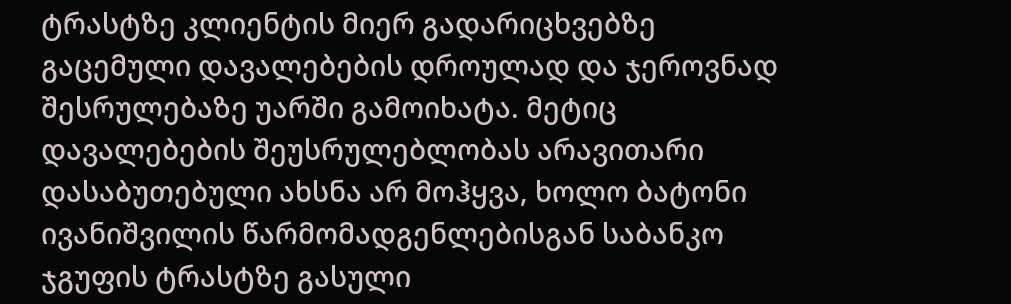ტრასტზე კლიენტის მიერ გადარიცხვებზე გაცემული დავალებების დროულად და ჯეროვნად შესრულებაზე უარში გამოიხატა. მეტიც დავალებების შეუსრულებლობას არავითარი დასაბუთებული ახსნა არ მოჰყვა, ხოლო ბატონი ივანიშვილის წარმომადგენლებისგან საბანკო ჯგუფის ტრასტზე გასული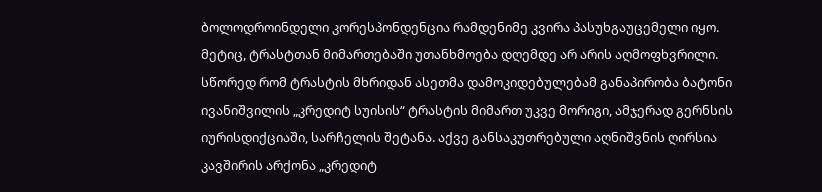ბოლოდროინდელი კორესპონდენცია რამდენიმე კვირა პასუხგაუცემელი იყო. მეტიც, ტრასტთან მიმართებაში უთანხმოება დღემდე არ არის აღმოფხვრილი. სწორედ რომ ტრასტის მხრიდან ასეთმა დამოკიდებულებამ განაპირობა ბატონი ივანიშვილის „კრედიტ სუისის“ ტრასტის მიმართ უკვე მორიგი, ამჯერად გერნსის იურისდიქციაში, სარჩელის შეტანა. აქვე განსაკუთრებული აღნიშვნის ღირსია კავშირის არქონა „კრედიტ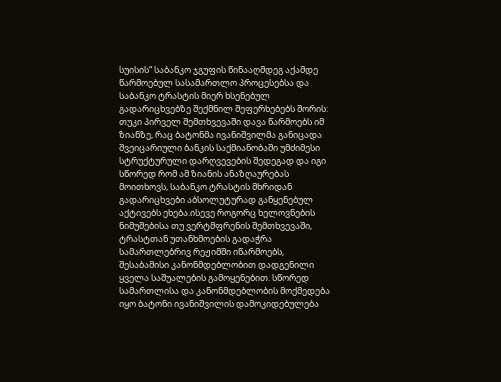სუისის“ საბანკო ჯგუფის წინააღმდეგ აქამდე წარმოებულ სასამართლო პროცესებსა და საბანკო ტრასტის მიერ ხსენებულ გადარიცხვებზე შექმნილ შეფერხებებს შორის: თუკი პირველ შემთხვევაში დავა წარმოებს იმ ზიანზე, რაც ბატონმა ივანიშვილმა განიცადა შვეიცარიული ბანკის საქმიანობაში უმძიმესი სტრუქტურული დარღვევების შედეგად და იგი სწორედ რომ ამ ზიანის ანაზღაურებას მოითხოვს, საბანკო ტრასტის მხრიდან გადარიცხვები აბსოლუტურად განყენებულ აქტივებს ეხება.ისევე როგორც ხელოვნების ნიმუშებისა თუ ვერტმფრენის შემთხვევაში, ტრასტთან უთანხმოების გადაჭრა სამართლებრივ რეჟიმში იწარმოებს, შესაბამისი კანონმდებლობით დადგენილი ყველა საშუალების გამოყენებით. სწორედ სამართლისა და კანონმდებლობის მოქმედება იყო ბატონი ივანიშვილის დამოკიდებულება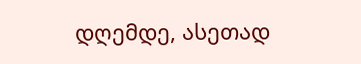დღემდე, ასეთად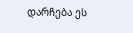დარჩება ეს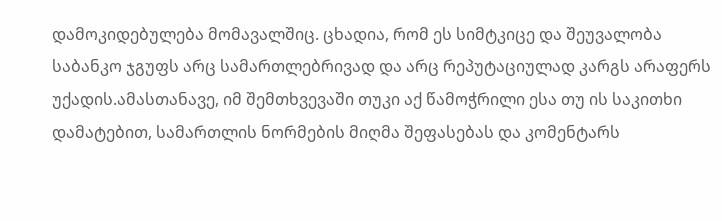დამოკიდებულება მომავალშიც. ცხადია, რომ ეს სიმტკიცე და შეუვალობა საბანკო ჯგუფს არც სამართლებრივად და არც რეპუტაციულად კარგს არაფერს უქადის.ამასთანავე, იმ შემთხვევაში თუკი აქ წამოჭრილი ესა თუ ის საკითხი დამატებით, სამართლის ნორმების მიღმა შეფასებას და კომენტარს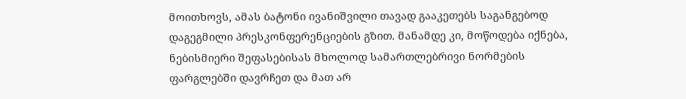მოითხოვს, ამას ბატონი ივანიშვილი თავად გააკეთებს საგანგებოდ დაგეგმილი პრესკონფერენციების გზით. მანამდე კი, მოწოდება იქნება, ნებისმიერი შეფასებისას მხოლოდ სამართლებრივი ნორმების ფარგლებში დავრჩეთ და მათ არ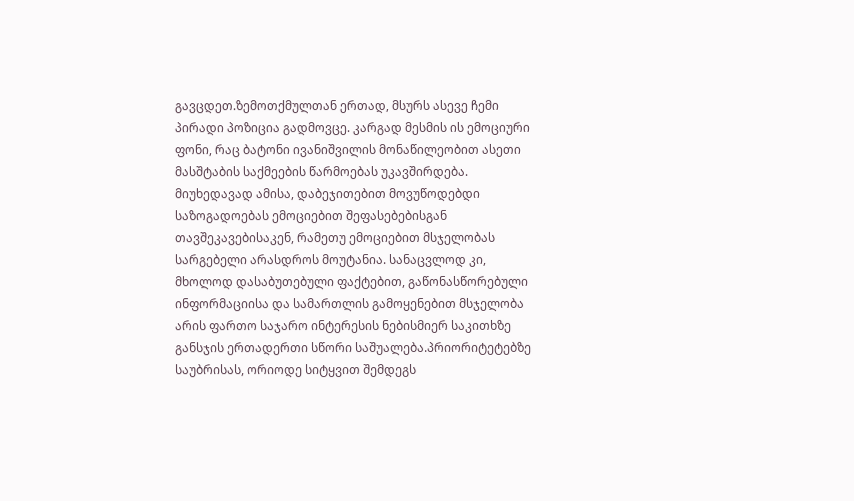გავცდეთ.ზემოთქმულთან ერთად, მსურს ასევე ჩემი პირადი პოზიცია გადმოვცე. კარგად მესმის ის ემოციური ფონი, რაც ბატონი ივანიშვილის მონაწილეობით ასეთი მასშტაბის საქმეების წარმოებას უკავშირდება. მიუხედავად ამისა, დაბეჯითებით მოვუწოდებდი საზოგადოებას ემოციებით შეფასებებისგან თავშეკავებისაკენ, რამეთუ ემოციებით მსჯელობას სარგებელი არასდროს მოუტანია. სანაცვლოდ კი, მხოლოდ დასაბუთებული ფაქტებით, გაწონასწორებული ინფორმაციისა და სამართლის გამოყენებით მსჯელობა არის ფართო საჯარო ინტერესის ნებისმიერ საკითხზე განსჯის ერთადერთი სწორი საშუალება.პრიორიტეტებზე საუბრისას, ორიოდე სიტყვით შემდეგს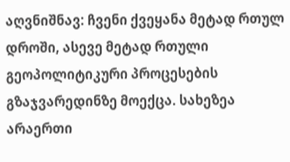აღვნიშნავ: ჩვენი ქვეყანა მეტად რთულ დროში, ასევე მეტად რთული გეოპოლიტიკური პროცესების გზაჯვარედინზე მოექცა. სახეზეა არაერთი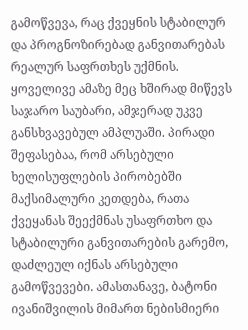გამოწვევა, რაც ქვეყნის სტაბილურ და პროგნოზირებად განვითარებას რეალურ საფრთხეს უქმნის. ყოველივე ამაზე მეც ხშირად მიწევს საჯარო საუბარი, ამჯერად უკვე განსხვავებულ ამპლუაში. პირადი შეფასებაა, რომ არსებული ხელისუფლების პირობებში მაქსიმალური კეთდება, რათა ქვეყანას შეექმნას უსაფრთხო და სტაბილური განვითარების გარემო, დაძლეულ იქნას არსებული გამოწვევები. ამასთანავე, ბატონი ივანიშვილის მიმართ ნებისმიერი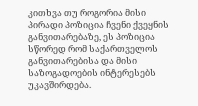კითხვა თუ როგორია მისი პირადი პოზიცია ჩვენი ქვეყნის განვითარებაზე, ეს პოზიცია სწორედ რომ საქართველოს განვითარებისა და მისი საზოგადოების ინტერესებს უკავშირდება.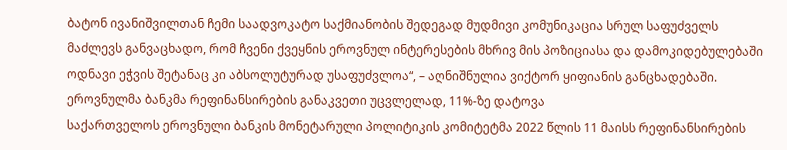ბატონ ივანიშვილთან ჩემი საადვოკატო საქმიანობის შედეგად მუდმივი კომუნიკაცია სრულ საფუძველს მაძლევს განვაცხადო, რომ ჩვენი ქვეყნის ეროვნულ ინტერესების მხრივ მის პოზიციასა და დამოკიდებულებაში ოდნავი ეჭვის შეტანაც კი აბსოლუტურად უსაფუძვლოა“, – აღნიშნულია ვიქტორ ყიფიანის განცხადებაში.
ეროვნულმა ბანკმა რეფინანსირების განაკვეთი უცვლელად, 11%-ზე დატოვა
საქართველოს ეროვნული ბანკის მონეტარული პოლიტიკის კომიტეტმა 2022 წლის 11 მაისს რეფინანსირების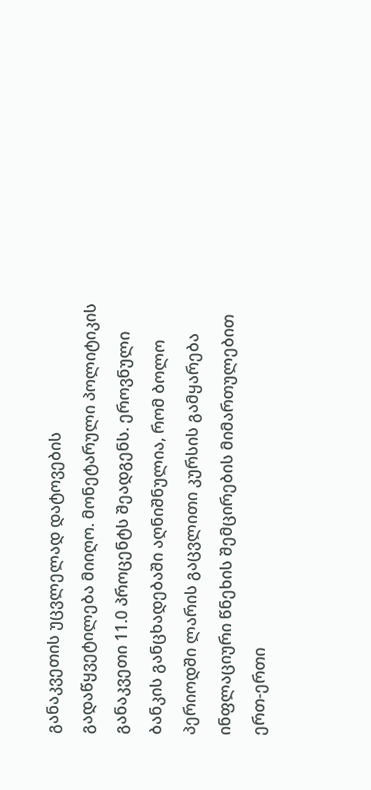განაკვეთის უცვლელად დატოვების გადაწყვეტილება მიიღო. მონეტარული პოლიტიკის განაკვეთი 11.0 პროცენტს შეადგენს. ეროვნული ბანკის განცხადებაში აღნიშნულია, რომ ბოლო პერიოდში ლარის გაცვლითი კურსის გამყარება ინფლაციური წნეხის შემცირების მიმართულებით ერთ-ერთი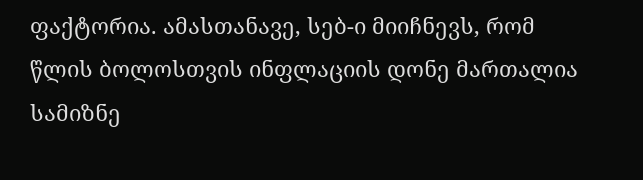ფაქტორია. ამასთანავე, სებ-ი მიიჩნევს, რომ წლის ბოლოსთვის ინფლაციის დონე მართალია სამიზნე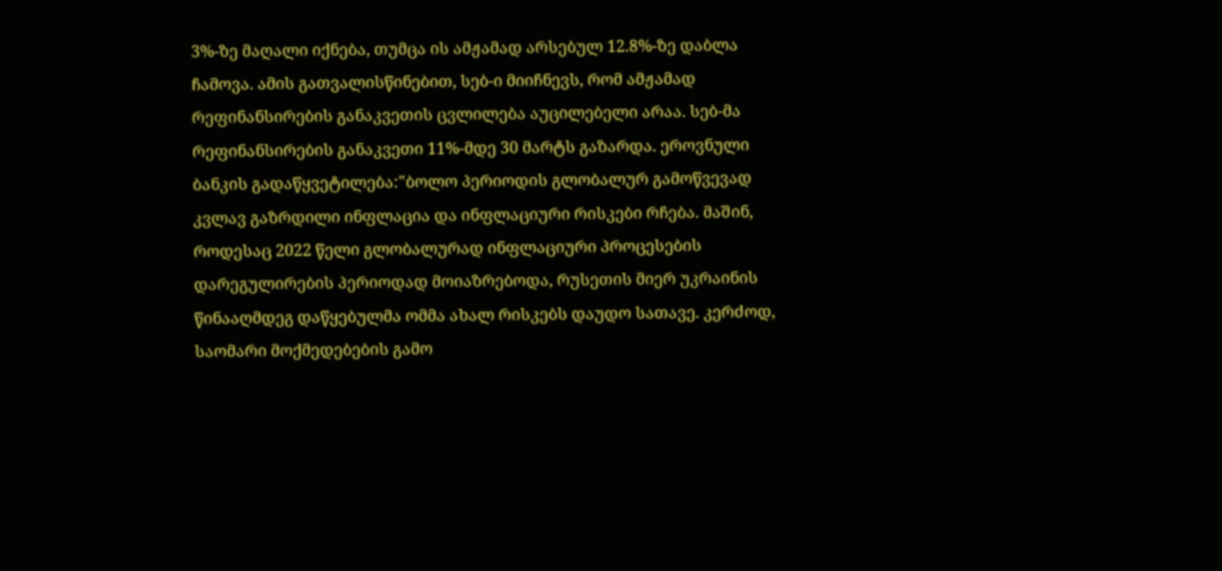3%-ზე მაღალი იქნება, თუმცა ის ამჟამად არსებულ 12.8%-ზე დაბლა ჩამოვა. ამის გათვალისწინებით, სებ-ი მიიჩნევს, რომ ამჟამად რეფინანსირების განაკვეთის ცვლილება აუცილებელი არაა. სებ-მა რეფინანსირების განაკვეთი 11%-მდე 30 მარტს გაზარდა. ეროვნული ბანკის გადაწყვეტილება:"ბოლო პერიოდის გლობალურ გამოწვევად კვლავ გაზრდილი ინფლაცია და ინფლაციური რისკები რჩება. მაშინ, როდესაც 2022 წელი გლობალურად ინფლაციური პროცესების დარეგულირების პერიოდად მოიაზრებოდა, რუსეთის მიერ უკრაინის წინააღმდეგ დაწყებულმა ომმა ახალ რისკებს დაუდო სათავე. კერძოდ, საომარი მოქმედებების გამო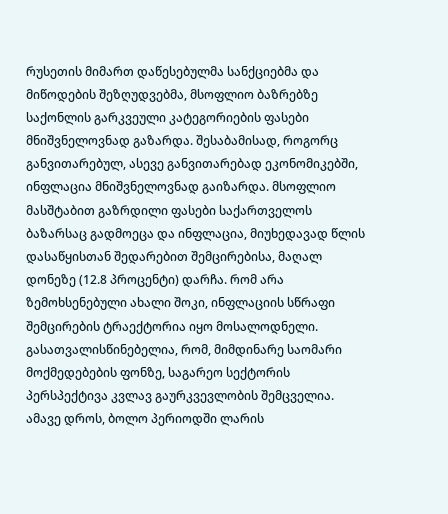რუსეთის მიმართ დაწესებულმა სანქციებმა და მიწოდების შეზღუდვებმა, მსოფლიო ბაზრებზე საქონლის გარკვეული კატეგორიების ფასები მნიშვნელოვნად გაზარდა. შესაბამისად, როგორც განვითარებულ, ასევე განვითარებად ეკონომიკებში, ინფლაცია მნიშვნელოვნად გაიზარდა. მსოფლიო მასშტაბით გაზრდილი ფასები საქართველოს ბაზარსაც გადმოეცა და ინფლაცია, მიუხედავად წლის დასაწყისთან შედარებით შემცირებისა, მაღალ დონეზე (12.8 პროცენტი) დარჩა. რომ არა ზემოხსენებული ახალი შოკი, ინფლაციის სწრაფი შემცირების ტრაექტორია იყო მოსალოდნელი. გასათვალისწინებელია, რომ, მიმდინარე საომარი მოქმედებების ფონზე, საგარეო სექტორის პერსპექტივა კვლავ გაურკვევლობის შემცველია. ამავე დროს, ბოლო პერიოდში ლარის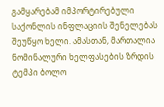გამყარებამ იმპორტირებული საქონლის ინფლაციის შენელებას შეუწყო ხელი. ამასთან, მართალია ნომინალური ხელფასების ზრდის ტემპი ბოლო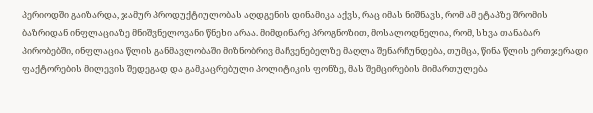პერიოდში გაიზარდა, ჯამურ პროდუქტიულობას აღდგენის დინამიკა აქვს, რაც იმას ნიშნავს, რომ ამ ეტაპზე შრომის ბაზრიდან ინფლაციაზე მნიშვნელოვანი წნეხი არაა. მიმდინარე პროგნოზით, მოსალოდნელია, რომ, სხვა თანაბარ პირობებში, ინფლაცია წლის განმავლობაში მიზნობრივ მაჩვენებელზე მაღლა შენარჩუნდება, თუმცა, წინა წლის ერთჯერადი ფაქტორების მილევის შედეგად და გამკაცრებული პოლიტიკის ფონზე, მას შემცირების მიმართულება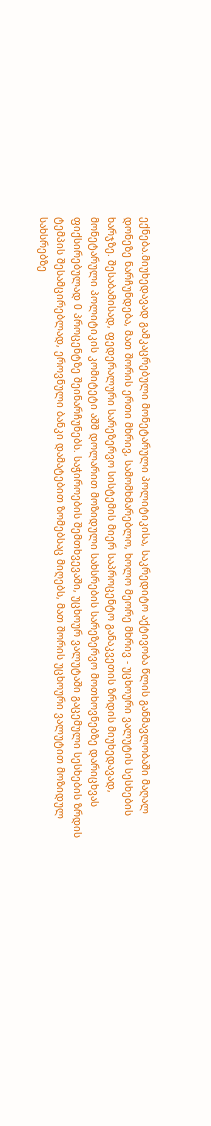ექნება.მიუხედავად გამკაცრებული მონეტარული პოლიტიკისა, საკრედიტო აქტივობა წლის განმავლობაში მაღალ დონეზე ნარჩუნდება, მათ შორის ერთი მხრივ, სამომხმარებლო, ხოლო მეორე მხრივ - უცხოური ვალუტის სესხების ხარჯზე. შესაბამისად, ფედერალური სარეზერვო სისტემის მიერ საპროცენტო განაკვეთის ზრდის მიუხედავად, მონეტარული პოლიტიკის კომიტეტი აშშ დოლარით მოზიდული სახსრების სარეზერვო მოთხოვნებზე დარიცხვას ფიქსირებულად 0 პროცენტზე შეინარჩუნებს. საჭიროების შემთხვევაში, უცხოურ ვალუტაში გაცემული სესხების ზრდის ტემპის შესამცირებლად, ეროვნული ბანკი დამატებით ზომებსაც მიღებს, მათ შორის უცხოური ვალუტით მოზიდულ სახსრებზე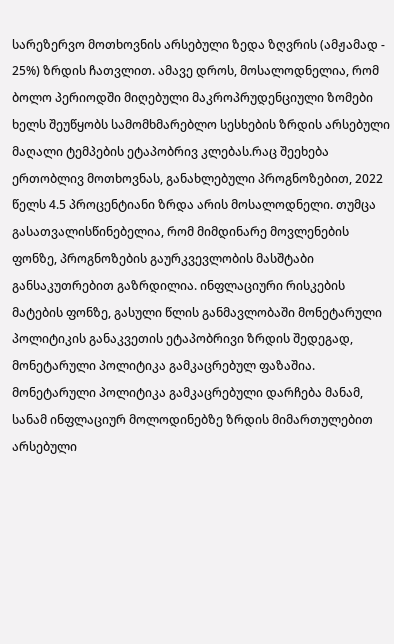სარეზერვო მოთხოვნის არსებული ზედა ზღვრის (ამჟამად - 25%) ზრდის ჩათვლით. ამავე დროს, მოსალოდნელია, რომ ბოლო პერიოდში მიღებული მაკროპრუდენციული ზომები ხელს შეუწყობს სამომხმარებლო სესხების ზრდის არსებული მაღალი ტემპების ეტაპობრივ კლებას.რაც შეეხება ერთობლივ მოთხოვნას, განახლებული პროგნოზებით, 2022 წელს 4.5 პროცენტიანი ზრდა არის მოსალოდნელი. თუმცა გასათვალისწინებელია, რომ მიმდინარე მოვლენების ფონზე, პროგნოზების გაურკვევლობის მასშტაბი განსაკუთრებით გაზრდილია. ინფლაციური რისკების მატების ფონზე, გასული წლის განმავლობაში მონეტარული პოლიტიკის განაკვეთის ეტაპობრივი ზრდის შედეგად, მონეტარული პოლიტიკა გამკაცრებულ ფაზაშია. მონეტარული პოლიტიკა გამკაცრებული დარჩება მანამ, სანამ ინფლაციურ მოლოდინებზე ზრდის მიმართულებით არსებული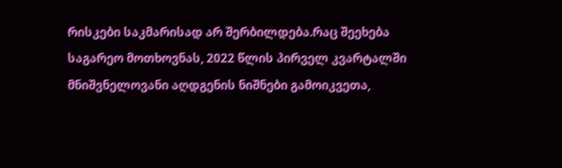რისკები საკმარისად არ შერბილდება.რაც შეეხება საგარეო მოთხოვნას, 2022 წლის პირველ კვარტალში მნიშვნელოვანი აღდგენის ნიშნები გამოიკვეთა,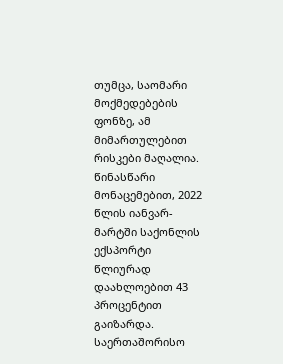თუმცა, საომარი მოქმედებების ფონზე, ამ მიმართულებით რისკები მაღალია. წინასწარი მონაცემებით, 2022 წლის იანვარ-მარტში საქონლის ექსპორტი წლიურად დაახლოებით 43 პროცენტით გაიზარდა. საერთაშორისო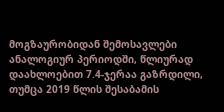მოგზაურობიდან შემოსავლები ანალოგიურ პერიოდში, წლიურად დაახლოებით 7.4-ჯერაა გაზრდილი, თუმცა 2019 წლის შესაბამის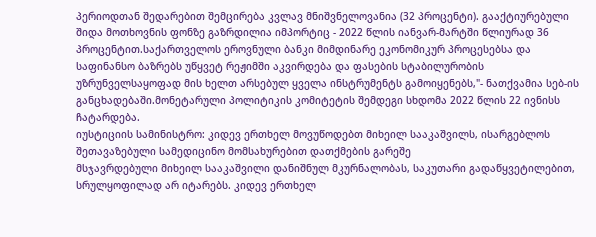პერიოდთან შედარებით შემცირება კვლავ მნიშვნელოვანია (32 პროცენტი). გააქტიურებული შიდა მოთხოვნის ფონზე გაზრდილია იმპორტიც - 2022 წლის იანვარ-მარტში წლიურად 36 პროცენტით.საქართველოს ეროვნული ბანკი მიმდინარე ეკონომიკურ პროცესებსა და საფინანსო ბაზრებს უწყვეტ რეჟიმში აკვირდება და ფასების სტაბილურობის უზრუნველსაყოფად მის ხელთ არსებულ ყველა ინსტრუმენტს გამოიყენებს,"- ნათქვამია სებ-ის განცხადებაში.მონეტარული პოლიტიკის კომიტეტის შემდეგი სხდომა 2022 წლის 22 ივნისს ჩატარდება.
იუსტიციის სამინისტრო: კიდევ ერთხელ მოვუწოდებთ მიხეილ სააკაშვილს, ისარგებლოს შეთავაზებული სამედიცინო მომსახურებით დათქმების გარეშე
მსჯავრდებული მიხეილ სააკაშვილი დანიშნულ მკურნალობას, საკუთარი გადაწყვეტილებით, სრულყოფილად არ იტარებს. კიდევ ერთხელ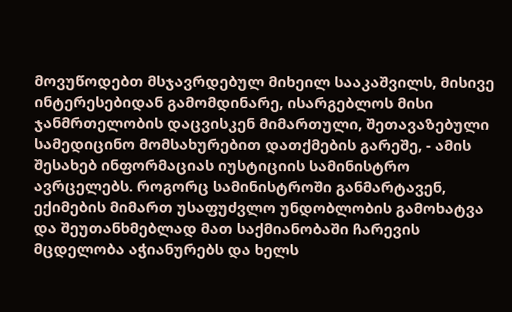მოვუწოდებთ მსჯავრდებულ მიხეილ სააკაშვილს, მისივე ინტერესებიდან გამომდინარე, ისარგებლოს მისი ჯანმრთელობის დაცვისკენ მიმართული, შეთავაზებული სამედიცინო მომსახურებით დათქმების გარეშე, - ამის შესახებ ინფორმაციას იუსტიციის სამინისტრო ავრცელებს. როგორც სამინისტროში განმარტავენ, ექიმების მიმართ უსაფუძვლო უნდობლობის გამოხატვა და შეუთანხმებლად მათ საქმიანობაში ჩარევის მცდელობა აჭიანურებს და ხელს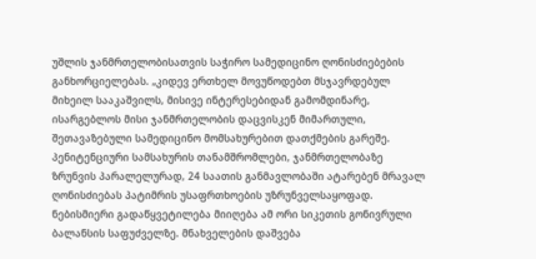უშლის ჯანმრთელობისათვის საჭირო სამედიცინო ღონისძიებების განხორციელებას. „კიდევ ერთხელ მოვუწოდებთ მსჯავრდებულ მიხეილ სააკაშვილს, მისივე ინტერესებიდან გამომდინარე, ისარგებლოს მისი ჯანმრთელობის დაცვისკენ მიმართული, შეთავაზებული სამედიცინო მომსახურებით დათქმების გარეშე. პენიტენციური სამსახურის თანამშრომლები, ჯანმრთელობაზე ზრუნვის პარალელურად, 24 საათის განმავლობაში ატარებენ მრავალ ღონისძიებას პატიმრის უსაფრთხოების უზრუნველსაყოფად. ნებისმიერი გადაწყვეტილება მიიღება ამ ორი სიკეთის გონივრული ბალანსის საფუძველზე. მნახველების დაშვება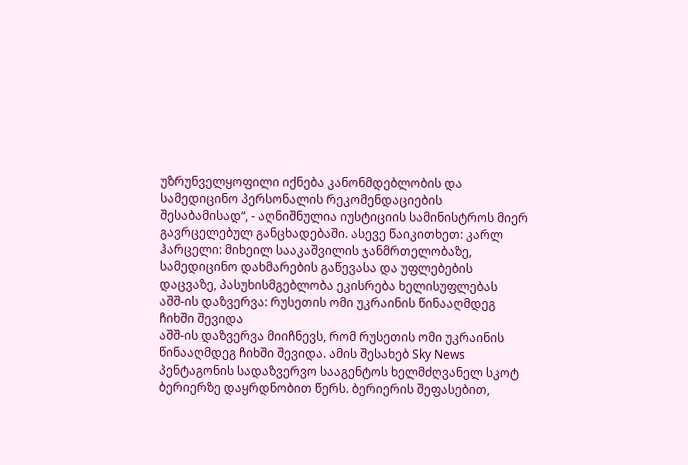უზრუნველყოფილი იქნება კანონმდებლობის და სამედიცინო პერსონალის რეკომენდაციების შესაბამისად“, - აღნიშნულია იუსტიციის სამინისტროს მიერ გავრცელებულ განცხადებაში. ასევე წაიკითხეთ: კარლ ჰარცელი: მიხეილ სააკაშვილის ჯანმრთელობაზე, სამედიცინო დახმარების გაწევასა და უფლებების დაცვაზე, პასუხისმგებლობა ეკისრება ხელისუფლებას
აშშ-ის დაზვერვა: რუსეთის ომი უკრაინის წინააღმდეგ ჩიხში შევიდა
აშშ-ის დაზვერვა მიიჩნევს, რომ რუსეთის ომი უკრაინის წინააღმდეგ ჩიხში შევიდა. ამის შესახებ Sky News პენტაგონის სადაზვერვო სააგენტოს ხელმძღვანელ სკოტ ბერიერზე დაყრდნობით წერს. ბერიერის შეფასებით,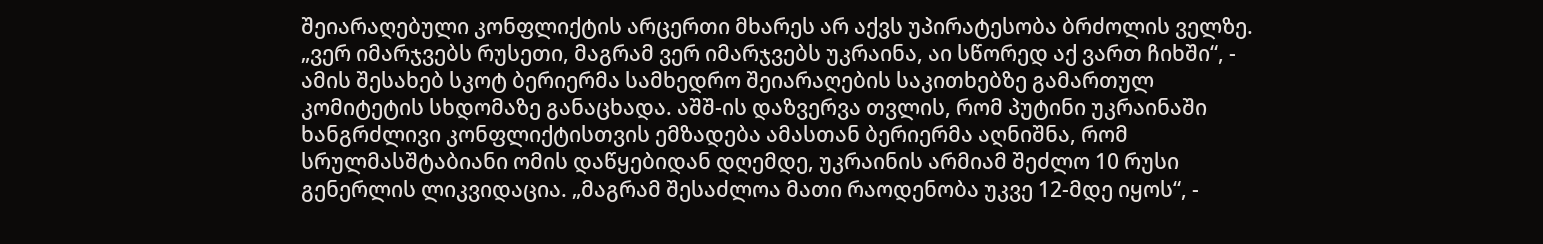შეიარაღებული კონფლიქტის არცერთი მხარეს არ აქვს უპირატესობა ბრძოლის ველზე. „ვერ იმარჯვებს რუსეთი, მაგრამ ვერ იმარჯვებს უკრაინა, აი სწორედ აქ ვართ ჩიხში“, - ამის შესახებ სკოტ ბერიერმა სამხედრო შეიარაღების საკითხებზე გამართულ კომიტეტის სხდომაზე განაცხადა. აშშ-ის დაზვერვა თვლის, რომ პუტინი უკრაინაში ხანგრძლივი კონფლიქტისთვის ემზადება ამასთან ბერიერმა აღნიშნა, რომ სრულმასშტაბიანი ომის დაწყებიდან დღემდე, უკრაინის არმიამ შეძლო 10 რუსი გენერლის ლიკვიდაცია. „მაგრამ შესაძლოა მათი რაოდენობა უკვე 12-მდე იყოს“, -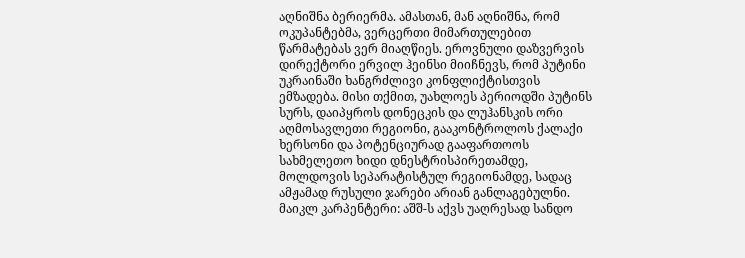აღნიშნა ბერიერმა. ამასთან, მან აღნიშნა, რომ ოკუპანტებმა, ვერცერთი მიმართულებით წარმატებას ვერ მიაღწიეს. ეროვნული დაზვერვის დირექტორი ერვილ ჰეინსი მიიჩნევს, რომ პუტინი უკრაინაში ხანგრძლივი კონფლიქტისთვის ემზადება. მისი თქმით, უახლოეს პერიოდში პუტინს სურს, დაიპყროს დონეცკის და ლუჰანსკის ორი აღმოსავლეთი რეგიონი, გააკონტროლოს ქალაქი ხერსონი და პოტენციურად გააფართოოს სახმელეთო ხიდი დნესტრისპირეთამდე, მოლდოვის სეპარატისტულ რეგიონამდე, სადაც ამჟამად რუსული ჯარები არიან განლაგებულნი. მაიკლ კარპენტერი: აშშ-ს აქვს უაღრესად სანდო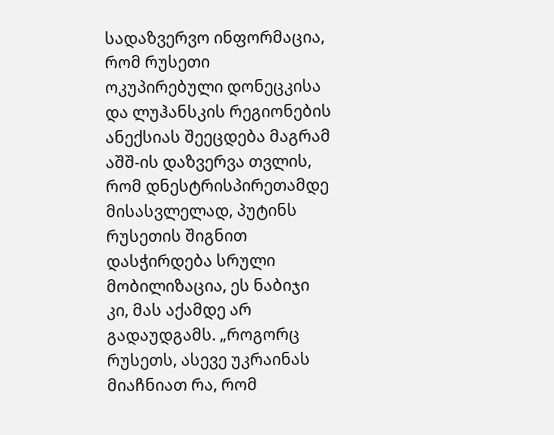სადაზვერვო ინფორმაცია, რომ რუსეთი ოკუპირებული დონეცკისა და ლუჰანსკის რეგიონების ანექსიას შეეცდება მაგრამ აშშ-ის დაზვერვა თვლის, რომ დნესტრისპირეთამდე მისასვლელად, პუტინს რუსეთის შიგნით დასჭირდება სრული მობილიზაცია, ეს ნაბიჯი კი, მას აქამდე არ გადაუდგამს. „როგორც რუსეთს, ასევე უკრაინას მიაჩნიათ რა, რომ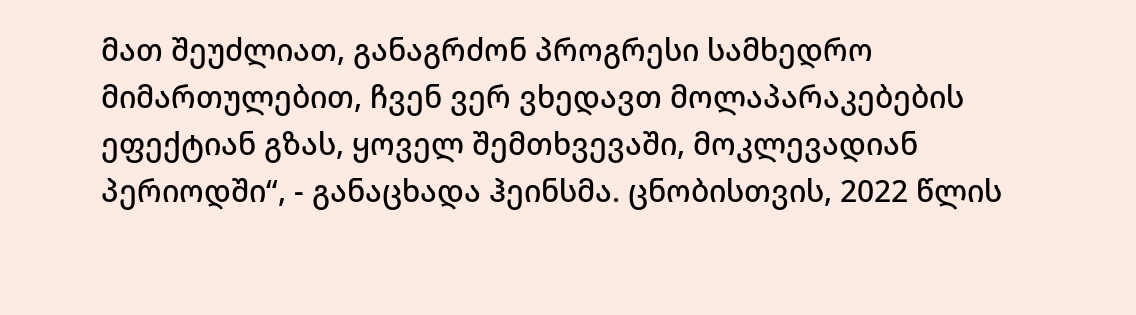მათ შეუძლიათ, განაგრძონ პროგრესი სამხედრო მიმართულებით, ჩვენ ვერ ვხედავთ მოლაპარაკებების ეფექტიან გზას, ყოველ შემთხვევაში, მოკლევადიან პერიოდში“, - განაცხადა ჰეინსმა. ცნობისთვის, 2022 წლის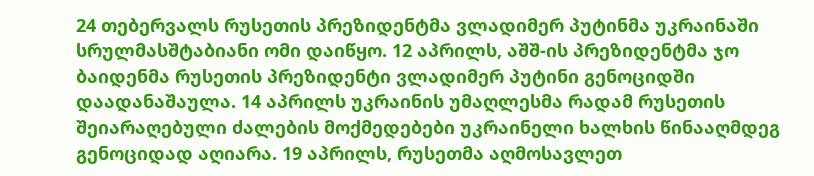24 თებერვალს რუსეთის პრეზიდენტმა ვლადიმერ პუტინმა უკრაინაში სრულმასშტაბიანი ომი დაიწყო. 12 აპრილს, აშშ-ის პრეზიდენტმა ჯო ბაიდენმა რუსეთის პრეზიდენტი ვლადიმერ პუტინი გენოციდში დაადანაშაულა. 14 აპრილს უკრაინის უმაღლესმა რადამ რუსეთის შეიარაღებული ძალების მოქმედებები უკრაინელი ხალხის წინააღმდეგ გენოციდად აღიარა. 19 აპრილს, რუსეთმა აღმოსავლეთ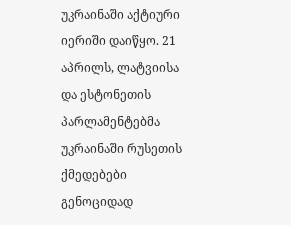უკრაინაში აქტიური იერიში დაიწყო. 21 აპრილს, ლატვიისა და ესტონეთის პარლამენტებმა უკრაინაში რუსეთის ქმედებები გენოციდად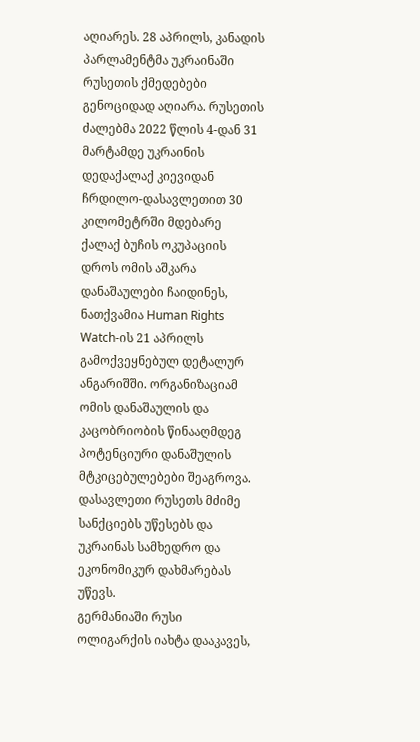აღიარეს. 28 აპრილს, კანადის პარლამენტმა უკრაინაში რუსეთის ქმედებები გენოციდად აღიარა. რუსეთის ძალებმა 2022 წლის 4-დან 31 მარტამდე უკრაინის დედაქალაქ კიევიდან ჩრდილო-დასავლეთით 30 კილომეტრში მდებარე ქალაქ ბუჩის ოკუპაციის დროს ომის აშკარა დანაშაულები ჩაიდინეს, ნათქვამია Human Rights Watch-ის 21 აპრილს გამოქვეყნებულ დეტალურ ანგარიშში. ორგანიზაციამ ომის დანაშაულის და კაცობრიობის წინააღმდეგ პოტენციური დანაშულის მტკიცებულებები შეაგროვა. დასავლეთი რუსეთს მძიმე სანქციებს უწესებს და უკრაინას სამხედრო და ეკონომიკურ დახმარებას უწევს.
გერმანიაში რუსი ოლიგარქის იახტა დააკავეს,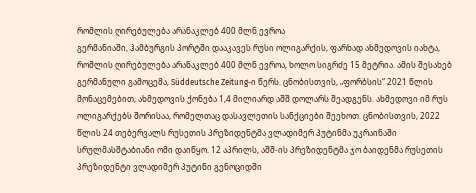რომლის ღირებულება არანაკლებ 400 მლნ ევროა
გერმანიაში, ჰამბურგის პორტში დააკავეს რუსი ოლიგარქის, ფარხად ახმედოვის იახტა, რომლის ღირებულება არანაკლებ 400 მლნ ევროა, ხოლო სიგრძე 15 მეტრია. ამის შესახებ გერმანული გამოცემა, Süddeutsche Zeitung-ი წერს. ცნობისთვის, „ფორბსის“ 2021 წლის მონაცემებით, ახმედოვის ქონება 1,4 მილიარდ აშშ დოლარს შეადგენს. ახმედოვი იმ რუს ოლიგარქებს შორისაა, რომელთაც დასავლეთის სანქციები შეეხოთ. ცნობისთვის, 2022 წლის 24 თებერვალს რუსეთის პრეზიდენტმა ვლადიმერ პუტინმა უკრაინაში სრულმასშტაბიანი ომი დაიწყო. 12 აპრილს, აშშ-ის პრეზიდენტმა ჯო ბაიდენმა რუსეთის პრეზიდენტი ვლადიმერ პუტინი გენოციდში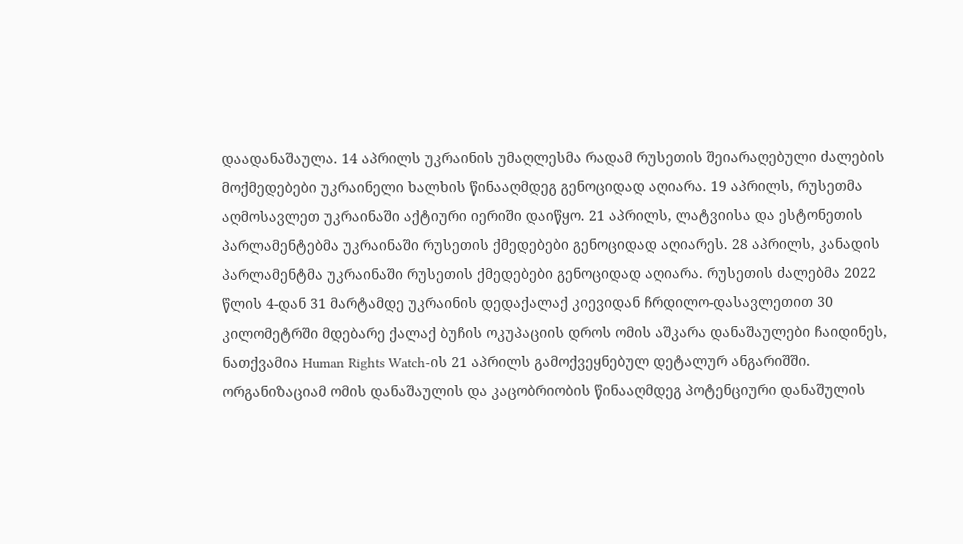დაადანაშაულა. 14 აპრილს უკრაინის უმაღლესმა რადამ რუსეთის შეიარაღებული ძალების მოქმედებები უკრაინელი ხალხის წინააღმდეგ გენოციდად აღიარა. 19 აპრილს, რუსეთმა აღმოსავლეთ უკრაინაში აქტიური იერიში დაიწყო. 21 აპრილს, ლატვიისა და ესტონეთის პარლამენტებმა უკრაინაში რუსეთის ქმედებები გენოციდად აღიარეს. 28 აპრილს, კანადის პარლამენტმა უკრაინაში რუსეთის ქმედებები გენოციდად აღიარა. რუსეთის ძალებმა 2022 წლის 4-დან 31 მარტამდე უკრაინის დედაქალაქ კიევიდან ჩრდილო-დასავლეთით 30 კილომეტრში მდებარე ქალაქ ბუჩის ოკუპაციის დროს ომის აშკარა დანაშაულები ჩაიდინეს, ნათქვამია Human Rights Watch-ის 21 აპრილს გამოქვეყნებულ დეტალურ ანგარიშში. ორგანიზაციამ ომის დანაშაულის და კაცობრიობის წინააღმდეგ პოტენციური დანაშულის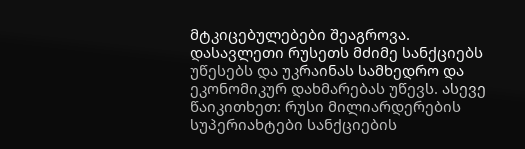მტკიცებულებები შეაგროვა. დასავლეთი რუსეთს მძიმე სანქციებს უწესებს და უკრაინას სამხედრო და ეკონომიკურ დახმარებას უწევს. ასევე წაიკითხეთ: რუსი მილიარდერების სუპერიახტები სანქციების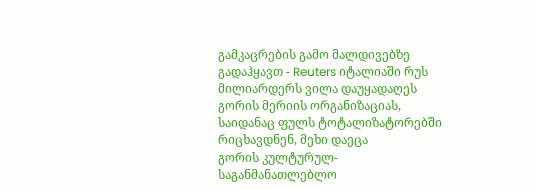გამკაცრების გამო მალდივებზე გადაჰყავთ - Reuters იტალიაში რუს მილიარდერს ვილა დაუყადაღეს
გორის მერიის ორგანიზაციას, საიდანაც ფულს ტოტალიზატორებში რიცხავდნენ, მეხი დაეცა
გორის კულტურულ-საგანმანათლებლო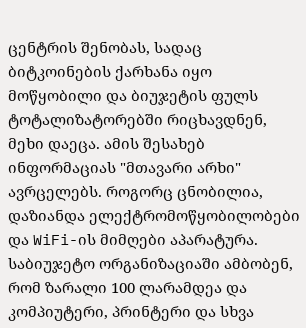ცენტრის შენობას, სადაც ბიტკოინების ქარხანა იყო მოწყობილი და ბიუჯეტის ფულს ტოტალიზატორებში რიცხავდნენ, მეხი დაეცა. ამის შესახებ ინფორმაციას "მთავარი არხი" ავრცელებს. როგორც ცნობილია, დაზიანდა ელექტრომოწყობილობები და WiFi-ის მიმღები აპარატურა. საბიუჯეტო ორგანიზაციაში ამბობენ, რომ ზარალი 100 ლარამდეა და კომპიუტერი, პრინტერი და სხვა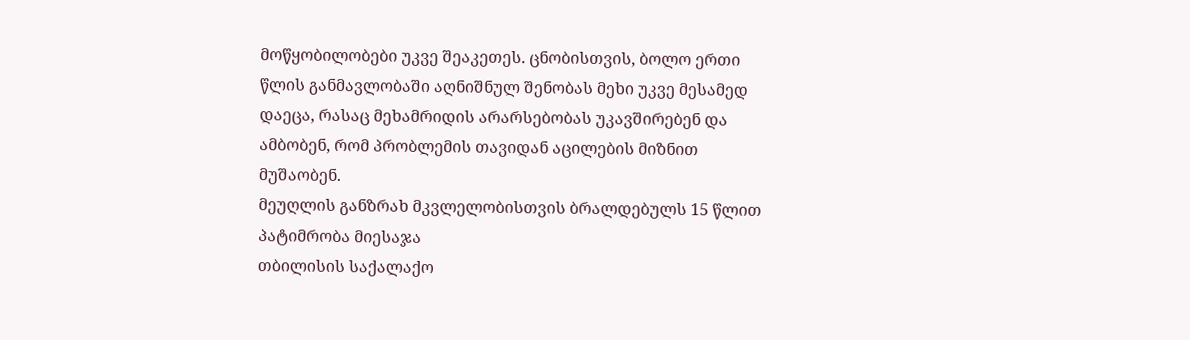მოწყობილობები უკვე შეაკეთეს. ცნობისთვის, ბოლო ერთი წლის განმავლობაში აღნიშნულ შენობას მეხი უკვე მესამედ დაეცა, რასაც მეხამრიდის არარსებობას უკავშირებენ და ამბობენ, რომ პრობლემის თავიდან აცილების მიზნით მუშაობენ.
მეუღლის განზრახ მკვლელობისთვის ბრალდებულს 15 წლით პატიმრობა მიესაჯა
თბილისის საქალაქო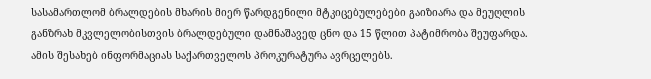სასამართლომ ბრალდების მხარის მიერ წარდგენილი მტკიცებულებები გაიზიარა და მეუღლის განზრახ მკვლელობისთვის ბრალდებული დამნაშავედ ცნო და 15 წლით პატიმრობა შეუფარდა. ამის შესახებ ინფორმაციას საქართველოს პროკურატურა ავრცელებს.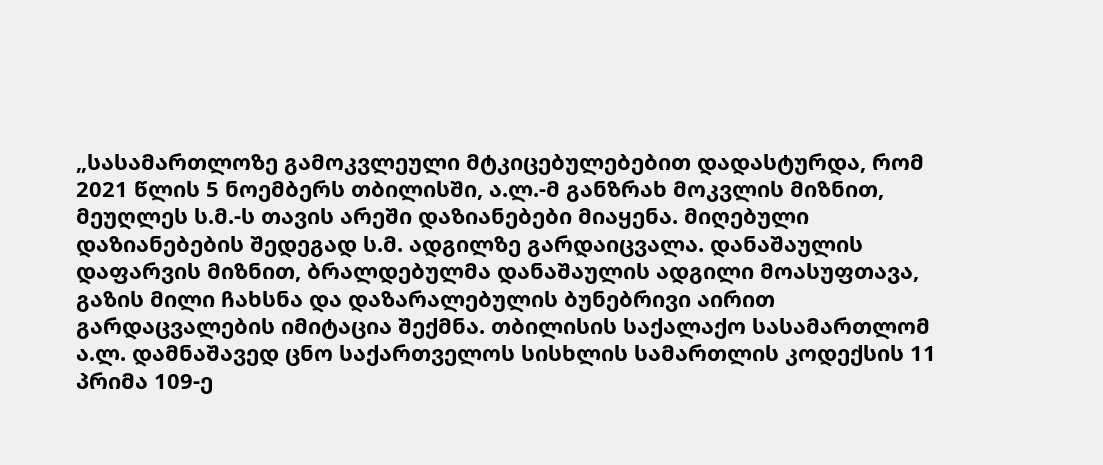„სასამართლოზე გამოკვლეული მტკიცებულებებით დადასტურდა, რომ 2021 წლის 5 ნოემბერს თბილისში, ა.ლ.-მ განზრახ მოკვლის მიზნით, მეუღლეს ს.მ.-ს თავის არეში დაზიანებები მიაყენა. მიღებული დაზიანებების შედეგად ს.მ. ადგილზე გარდაიცვალა. დანაშაულის დაფარვის მიზნით, ბრალდებულმა დანაშაულის ადგილი მოასუფთავა, გაზის მილი ჩახსნა და დაზარალებულის ბუნებრივი აირით გარდაცვალების იმიტაცია შექმნა. თბილისის საქალაქო სასამართლომ ა.ლ. დამნაშავედ ცნო საქართველოს სისხლის სამართლის კოდექსის 11 პრიმა 109-ე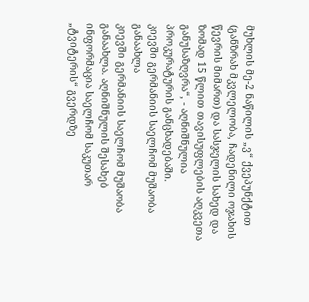მუხლის მე-2 ნაწილის „ვ“ ქვეპუნქტით (განზრახ მკვლელობა, ჩადენილი ოჯახის წევრის მიმართ) და სასჯელის სახედ და ზომად 15 წლით თავისუფლების აღკვეთა განუსაზღვრა“, - აღნიშნულია პროკურატურის განცხადებაში.
კიევში გერმანიის საელჩომ მუშაობა განაახლა
კიევში გერმანიის საელჩომ მუშაობა განაახლა. აღნიშნულის შესახებ ინფორმაცია საელჩომ საკუთარ „ტვიტერის“ გვერდზე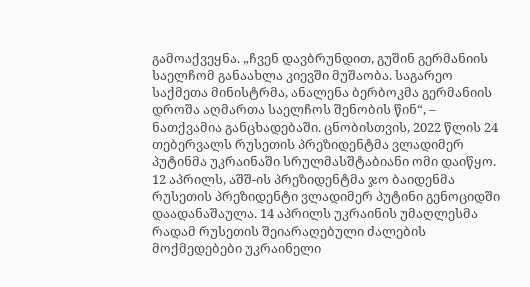გამოაქვეყნა. „ჩვენ დავბრუნდით, გუშინ გერმანიის საელჩომ განაახლა კიევში მუშაობა. საგარეო საქმეთა მინისტრმა, ანალენა ბერბოკმა გერმანიის დროშა აღმართა საელჩოს შენობის წინ“, – ნათქვამია განცხადებაში. ცნობისთვის, 2022 წლის 24 თებერვალს რუსეთის პრეზიდენტმა ვლადიმერ პუტინმა უკრაინაში სრულმასშტაბიანი ომი დაიწყო. 12 აპრილს, აშშ-ის პრეზიდენტმა ჯო ბაიდენმა რუსეთის პრეზიდენტი ვლადიმერ პუტინი გენოციდში დაადანაშაულა. 14 აპრილს უკრაინის უმაღლესმა რადამ რუსეთის შეიარაღებული ძალების მოქმედებები უკრაინელი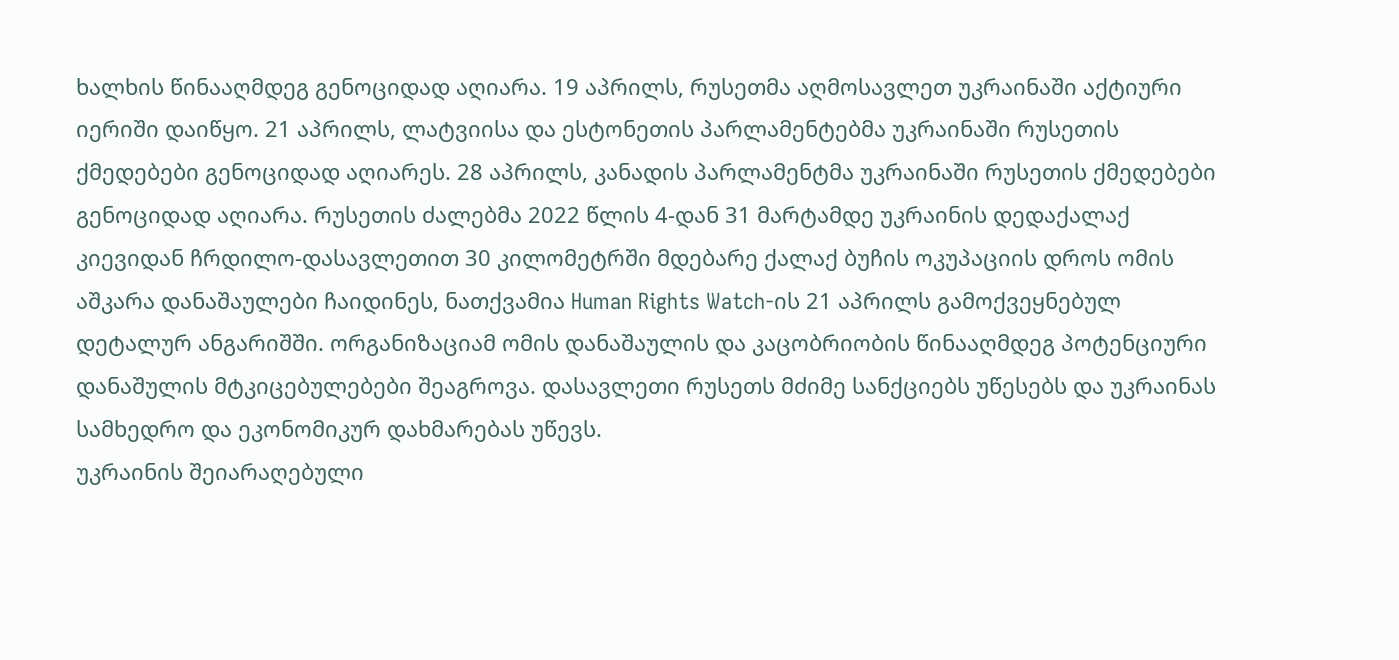ხალხის წინააღმდეგ გენოციდად აღიარა. 19 აპრილს, რუსეთმა აღმოსავლეთ უკრაინაში აქტიური იერიში დაიწყო. 21 აპრილს, ლატვიისა და ესტონეთის პარლამენტებმა უკრაინაში რუსეთის ქმედებები გენოციდად აღიარეს. 28 აპრილს, კანადის პარლამენტმა უკრაინაში რუსეთის ქმედებები გენოციდად აღიარა. რუსეთის ძალებმა 2022 წლის 4-დან 31 მარტამდე უკრაინის დედაქალაქ კიევიდან ჩრდილო-დასავლეთით 30 კილომეტრში მდებარე ქალაქ ბუჩის ოკუპაციის დროს ომის აშკარა დანაშაულები ჩაიდინეს, ნათქვამია Human Rights Watch-ის 21 აპრილს გამოქვეყნებულ დეტალურ ანგარიშში. ორგანიზაციამ ომის დანაშაულის და კაცობრიობის წინააღმდეგ პოტენციური დანაშულის მტკიცებულებები შეაგროვა. დასავლეთი რუსეთს მძიმე სანქციებს უწესებს და უკრაინას სამხედრო და ეკონომიკურ დახმარებას უწევს.
უკრაინის შეიარაღებული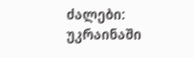ძალები: უკრაინაში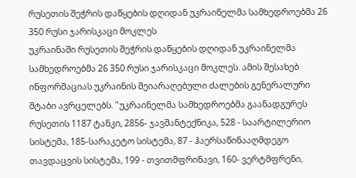რუსეთის შეჭრის დაწყების დღიდან უკრაინელმა სამხედროებმა 26 350 რუსი ჯარისკაცი მოკლეს
უკრაინაში რუსეთის შეჭრის დაწყების დღიდან უკრაინელმა სამხედროებმა 26 350 რუსი ჯარისკაცი მოკლეს. ამის შესახებ ინფორმაციას უკრაინის შეიარაღებული ძალების გენერალური შტაბი ავრცელებს. "უკრაინელმა სამხედროებმა გაანადგურეს რუსეთის 1187 ტანკი, 2856- ჯავშანტექნიკა, 528 - საარტილერიო სისტემა, 185-სარაკეტო სისტემა, 87 - ჰაერსაწინააღმდეგო თავდაცვის სისტემა, 199 - თვითმფრინავი, 160- ვერტმფრენი,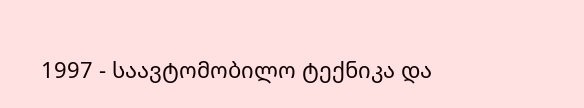1997 - საავტომობილო ტექნიკა და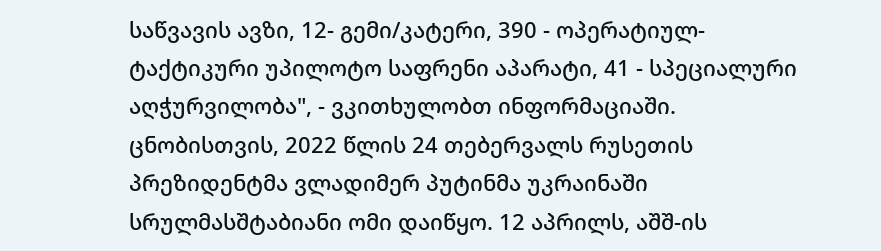საწვავის ავზი, 12- გემი/კატერი, 390 - ოპერატიულ-ტაქტიკური უპილოტო საფრენი აპარატი, 41 - სპეციალური აღჭურვილობა", - ვკითხულობთ ინფორმაციაში. ცნობისთვის, 2022 წლის 24 თებერვალს რუსეთის პრეზიდენტმა ვლადიმერ პუტინმა უკრაინაში სრულმასშტაბიანი ომი დაიწყო. 12 აპრილს, აშშ-ის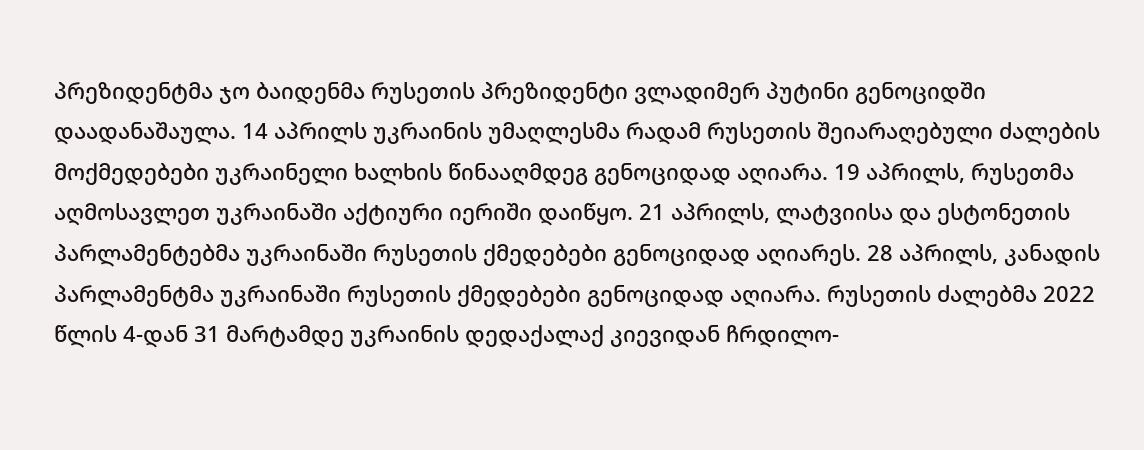პრეზიდენტმა ჯო ბაიდენმა რუსეთის პრეზიდენტი ვლადიმერ პუტინი გენოციდში დაადანაშაულა. 14 აპრილს უკრაინის უმაღლესმა რადამ რუსეთის შეიარაღებული ძალების მოქმედებები უკრაინელი ხალხის წინააღმდეგ გენოციდად აღიარა. 19 აპრილს, რუსეთმა აღმოსავლეთ უკრაინაში აქტიური იერიში დაიწყო. 21 აპრილს, ლატვიისა და ესტონეთის პარლამენტებმა უკრაინაში რუსეთის ქმედებები გენოციდად აღიარეს. 28 აპრილს, კანადის პარლამენტმა უკრაინაში რუსეთის ქმედებები გენოციდად აღიარა. რუსეთის ძალებმა 2022 წლის 4-დან 31 მარტამდე უკრაინის დედაქალაქ კიევიდან ჩრდილო-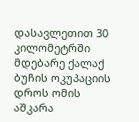დასავლეთით 30 კილომეტრში მდებარე ქალაქ ბუჩის ოკუპაციის დროს ომის აშკარა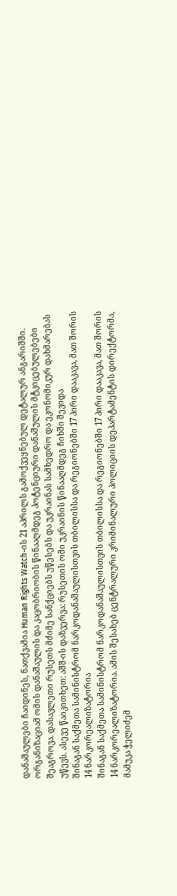დანაშაულები ჩაიდინეს, ნათქვამია Human Rights Watch-ის 21 აპრილს გამოქვეყნებულ დეტალურ ანგარიშში. ორგანიზაციამ ომის დანაშაულის და კაცობრიობის წინააღმდეგ პოტენციური დანაშულის მტკიცებულებები შეაგროვა. დასავლეთი რუსეთს მძიმე სანქციებს უწესებს და უკრაინას სამხედრო და ეკონომიკურ დახმარებას უწევს. ასევე წაიკითხეთ: აშშ-ის დაზვერვა: რუსეთის ომი უკრაინის წინააღმდეგ ჩიხში შევიდა
შინაგან საქმეთა სამინისტრომ ნარკოდანაშაულისთვის თბილისსა და რეგიონებში 17 პირი დააკავა, მათ შორის 14 ნარკორეალიზატორია
შინაგან საქმეთა სამინისტრომ ნარკოდანაშაულისთვის თბილისსა და რეგიონებში 17 პირი დააკავა, მათ შორის 14 ნარკორეალიზატორია. ამის შესახებ ცენტრალური კრიმინალური პოლიციის დეპარტამენტის დირექტორმა, მამუკა ჭელიძემ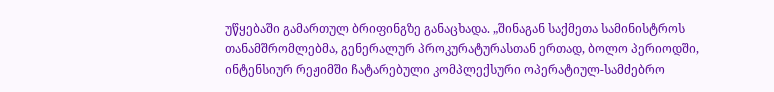უწყებაში გამართულ ბრიფინგზე განაცხადა. „შინაგან საქმეთა სამინისტროს თანამშრომლებმა, გენერალურ პროკურატურასთან ერთად, ბოლო პერიოდში, ინტენსიურ რეჟიმში ჩატარებული კომპლექსური ოპერატიულ-სამძებრო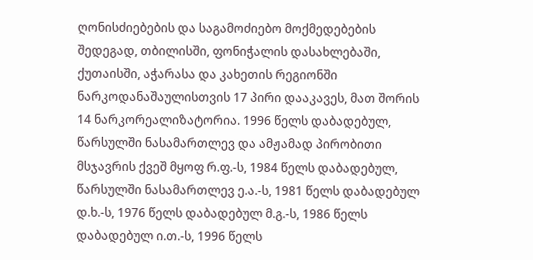ღონისძიებების და საგამოძიებო მოქმედებების შედეგად, თბილისში, ფონიჭალის დასახლებაში, ქუთაისში, აჭარასა და კახეთის რეგიონში ნარკოდანაშაულისთვის 17 პირი დააკავეს, მათ შორის 14 ნარკორეალიზატორია. 1996 წელს დაბადებულ, წარსულში ნასამართლევ და ამჟამად პირობითი მსჯავრის ქვეშ მყოფ რ.ფ.-ს, 1984 წელს დაბადებულ, წარსულში ნასამართლევ ე.ა.-ს, 1981 წელს დაბადებულ დ.ხ.-ს, 1976 წელს დაბადებულ მ.გ.-ს, 1986 წელს დაბადებულ ი.თ.-ს, 1996 წელს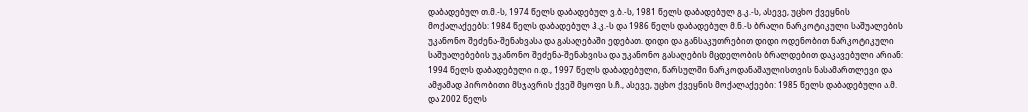დაბადებულ თ.მ.-ს, 1974 წელს დაბადებულ ვ.ბ.-ს, 1981 წელს დაბადებულ გ.კ.-ს, ასევე, უცხო ქვეყნის მოქალაქეებს: 1984 წელს დაბადებულ ჰ.კ.-ს და 1986 წელს დაბადებულ მ.ნ.-ს ბრალი ნარკოტიკული საშუალების უკანონო შეძენა-შენახვასა და გასაღებაში ედებათ. დიდი და განსაკუთრებით დიდი ოდენობით ნარკოტიკული საშუალებების უკანონო შეძენა-შენახვისა და უკანონო გასაღების მცდელობის ბრალდებით დაკავებული არიან: 1994 წელს დაბადებული ი.დ., 1997 წელს დაბადებული, წარსულში ნარკოდანაშაულისთვის ნასამართლევი და ამჟამად პირობითი მსჯავრის ქვეშ მყოფი ს.ჩ., ასევე, უცხო ქვეყნის მოქალაქეები: 1985 წელს დაბადებული ა.მ. და 2002 წელს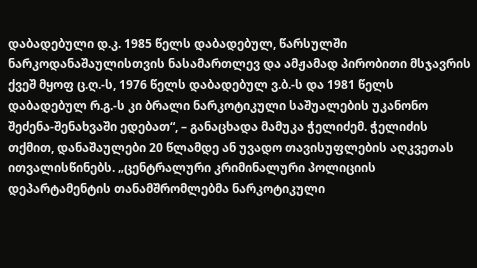დაბადებული დ.კ. 1985 წელს დაბადებულ, წარსულში ნარკოდანაშაულისთვის ნასამართლევ და ამჟამად პირობითი მსჯავრის ქვეშ მყოფ ც.ღ.-ს, 1976 წელს დაბადებულ ვ.ბ.-ს და 1981 წელს დაბადებულ რ.გ.-ს კი ბრალი ნარკოტიკული საშუალების უკანონო შეძენა-შენახვაში ედებათ“, – განაცხადა მამუკა ჭელიძემ. ჭელიძის თქმით, დანაშაულები 20 წლამდე ან უვადო თავისუფლების აღკვეთას ითვალისწინებს. „ცენტრალური კრიმინალური პოლიციის დეპარტამენტის თანამშრომლებმა ნარკოტიკული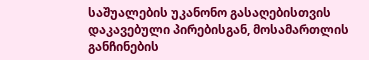საშუალების უკანონო გასაღებისთვის დაკავებული პირებისგან, მოსამართლის განჩინების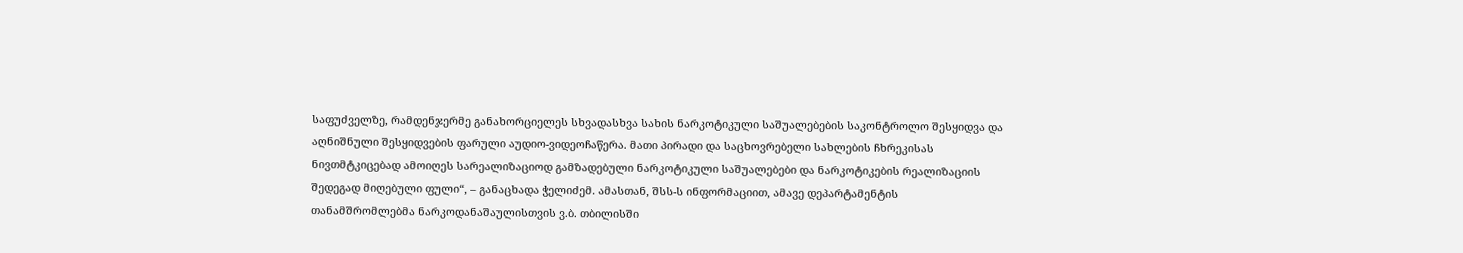საფუძველზე, რამდენჯერმე განახორციელეს სხვადასხვა სახის ნარკოტიკული საშუალებების საკონტროლო შესყიდვა და აღნიშნული შესყიდვების ფარული აუდიო-ვიდეოჩაწერა. მათი პირადი და საცხოვრებელი სახლების ჩხრეკისას ნივთმტკიცებად ამოიღეს სარეალიზაციოდ გამზადებული ნარკოტიკული საშუალებები და ნარკოტიკების რეალიზაციის შედეგად მიღებული ფული“, – განაცხადა ჭელიძემ. ამასთან, შსს-ს ინფორმაციით, ამავე დეპარტამენტის თანამშრომლებმა ნარკოდანაშაულისთვის ვ.ბ. თბილისში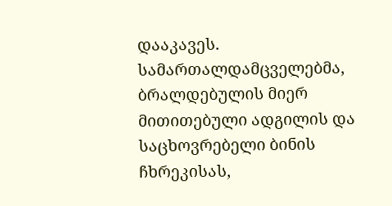დააკავეს. სამართალდამცველებმა, ბრალდებულის მიერ მითითებული ადგილის და საცხოვრებელი ბინის ჩხრეკისას,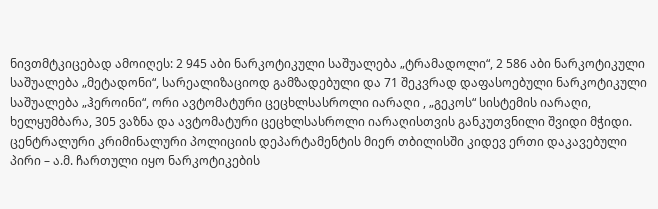ნივთმტკიცებად ამოიღეს: 2 945 აბი ნარკოტიკული საშუალება „ტრამადოლი“, 2 586 აბი ნარკოტიკული საშუალება „მეტადონი“, სარეალიზაციოდ გამზადებული და 71 შეკვრად დაფასოებული ნარკოტიკული საშუალება „ჰეროინი“, ორი ავტომატური ცეცხლსასროლი იარაღი , „გეკოს“ სისტემის იარაღი, ხელყუმბარა, 305 ვაზნა და ავტომატური ცეცხლსასროლი იარაღისთვის განკუთვნილი შვიდი მჭიდი. ცენტრალური კრიმინალური პოლიციის დეპარტამენტის მიერ თბილისში კიდევ ერთი დაკავებული პირი – ა.მ. ჩართული იყო ნარკოტიკების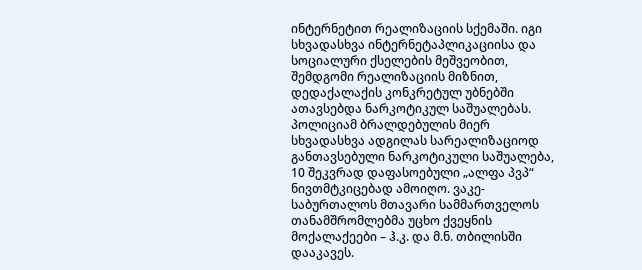ინტერნეტით რეალიზაციის სქემაში. იგი სხვადასხვა ინტერნეტაპლიკაციისა და სოციალური ქსელების მეშვეობით, შემდგომი რეალიზაციის მიზნით, დედაქალაქის კონკრეტულ უბნებში ათავსებდა ნარკოტიკულ საშუალებას. პოლიციამ ბრალდებულის მიერ სხვადასხვა ადგილას სარეალიზაციოდ განთავსებული ნარკოტიკული საშუალება, 10 შეკვრად დაფასოებული „ალფა პვპ“ ნივთმტკიცებად ამოიღო. ვაკე-საბურთალოს მთავარი სამმართველოს თანამშრომლებმა უცხო ქვეყნის მოქალაქეები – ჰ.კ. და მ.ნ. თბილისში დააკავეს.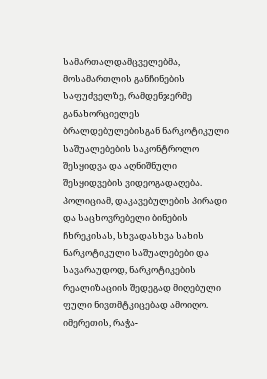სამართალდამცველებმა, მოსამართლის განჩინების საფუძველზე, რამდენჯერმე განახორციელეს ბრალდებულებისგან ნარკოტიკული საშუალებების საკონტროლო შესყიდვა და აღნიშნული შესყიდვების ვიდეოგადაღება. პოლიციამ, დაკავებულების პირადი და საცხოვრებელი ბინების ჩხრეკისას, სხვადასხვა სახის ნარკოტიკული საშუალებები და სავარაუდოდ, ნარკოტიკების რეალიზაციის შედეგად მიღებული ფული ნივთმტკიცებად ამოიღო. იმერეთის, რაჭა-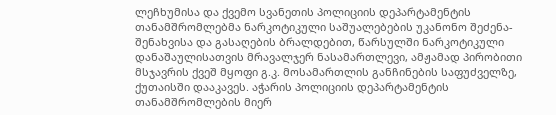ლეჩხუმისა და ქვემო სვანეთის პოლიციის დეპარტამენტის თანამშრომლებმა ნარკოტიკული საშუალებების უკანონო შეძენა-შენახვისა და გასაღების ბრალდებით, წარსულში ნარკოტიკული დანაშაულისათვის მრავალჯერ ნასამართლევი, ამჟამად პირობითი მსჯავრის ქვეშ მყოფი გ.კ. მოსამართლის განჩინების საფუძველზე, ქუთაისში დააკავეს. აჭარის პოლიციის დეპარტამენტის თანამშრომლების მიერ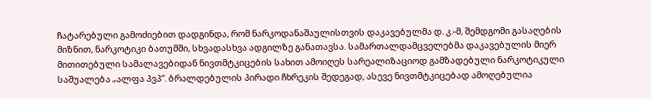ჩატარებული გამოძიებით დადგინდა, რომ ნარკოდანაშაულისთვის დაკავებულმა დ. კ.-მ, შემდგომი გასაღების მიზნით, ნარკოტიკი ბათუმში, სხვადასხვა ადგილზე განათავსა. სამართალდამცველებმა დაკავებულის მიერ მითითებული სამალავებიდან ნივთმტკიცების სახით ამოიღეს სარეალიზაციოდ გამზადებული ნარკოტიკული საშუალება „ალფა პვპ“. ბრალდებულის პირადი ჩხრეკის შედეგად, ასევე ნივთმტკიცებად ამოღებულია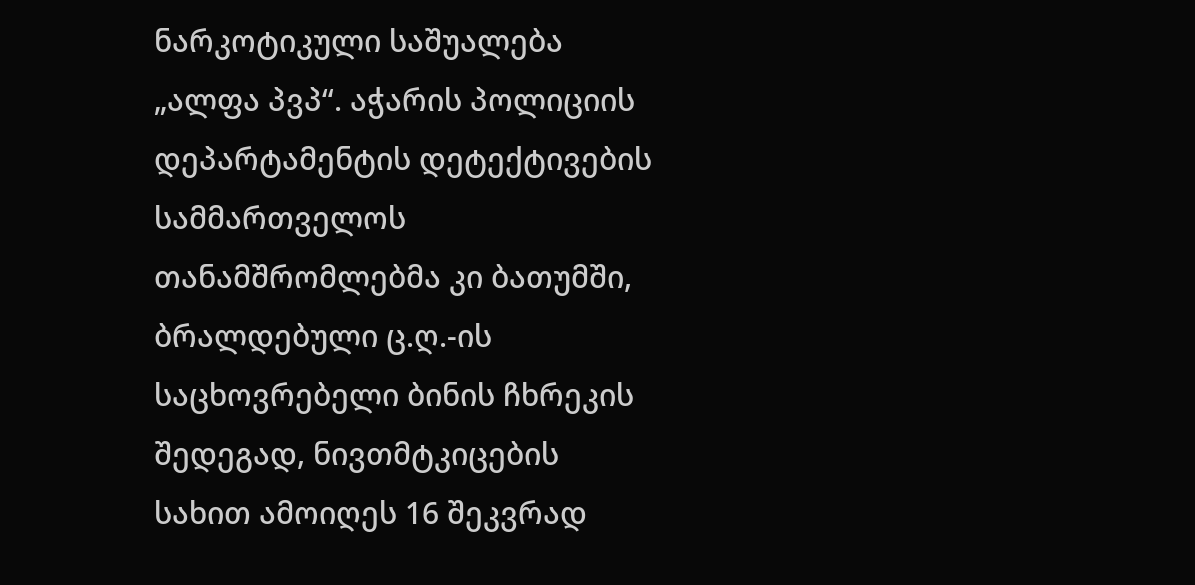ნარკოტიკული საშუალება „ალფა პვპ“. აჭარის პოლიციის დეპარტამენტის დეტექტივების სამმართველოს თანამშრომლებმა კი ბათუმში, ბრალდებული ც.ღ.-ის საცხოვრებელი ბინის ჩხრეკის შედეგად, ნივთმტკიცების სახით ამოიღეს 16 შეკვრად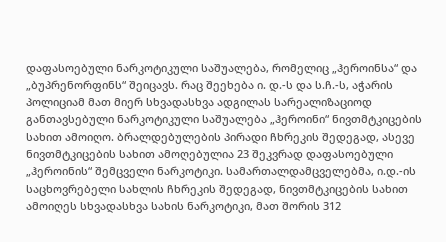დაფასოებული ნარკოტიკული საშუალება, რომელიც „ჰეროინსა“ და „ბუპრენორფინს“ შეიცავს. რაც შეეხება ი. დ.-ს და ს.ჩ.-ს, აჭარის პოლიციამ მათ მიერ სხვადასხვა ადგილას სარეალიზაციოდ განთავსებული ნარკოტიკული საშუალება „ჰეროინი“ ნივთმტკიცების სახით ამოიღო. ბრალდებულების პირადი ჩხრეკის შედეგად, ასევე ნივთმტკიცების სახით ამოღებულია 23 შეკვრად დაფასოებული „ჰეროინის“ შემცველი ნარკოტიკი. სამართალდამცველებმა, ი.დ.-ის საცხოვრებელი სახლის ჩხრეკის შედეგად, ნივთმტკიცების სახით ამოიღეს სხვადასხვა სახის ნარკოტიკი, მათ შორის 312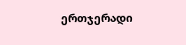ერთჯერადი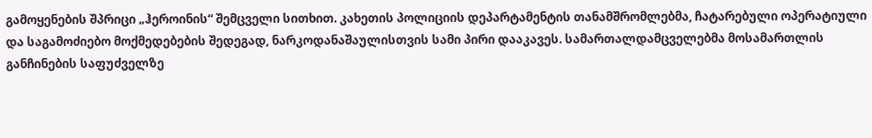გამოყენების შპრიცი „ჰეროინის“ შემცველი სითხით. კახეთის პოლიციის დეპარტამენტის თანამშრომლებმა, ჩატარებული ოპერატიული და საგამოძიებო მოქმედებების შედეგად, ნარკოდანაშაულისთვის სამი პირი დააკავეს. სამართალდამცველებმა მოსამართლის განჩინების საფუძველზე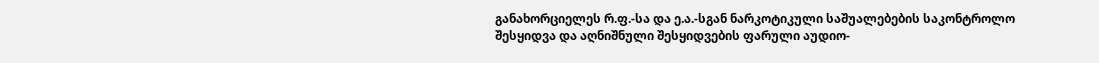განახორციელეს რ.ფ.-სა და ე.ა.-სგან ნარკოტიკული საშუალებების საკონტროლო შესყიდვა და აღნიშნული შესყიდვების ფარული აუდიო-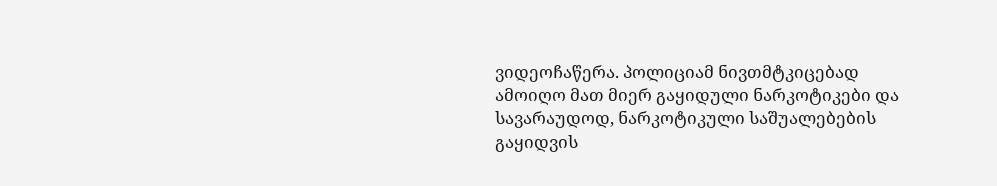ვიდეოჩაწერა. პოლიციამ ნივთმტკიცებად ამოიღო მათ მიერ გაყიდული ნარკოტიკები და სავარაუდოდ, ნარკოტიკული საშუალებების გაყიდვის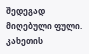შედეგად მიღებული ფული. კახეთის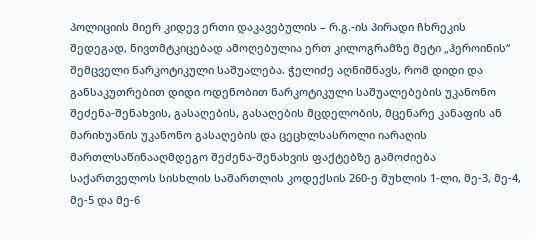პოლიციის მიერ კიდევ ერთი დაკავებულის – რ.გ.-ის პირადი ჩხრეკის შედეგად, ნივთმტკიცებად ამოღებულია ერთ კილოგრამზე მეტი „ჰეროინის“ შემცველი ნარკოტიკული საშუალება. ჭელიძე აღნიშნავს, რომ დიდი და განსაკუთრებით დიდი ოდენობით ნარკოტიკული საშუალებების უკანონო შეძენა-შენახვის, გასაღების, გასაღების მცდელობის, მცენარე კანაფის ან მარიხუანის უკანონო გასაღების და ცეცხლსასროლი იარაღის მართლსაწინააღმდეგო შეძენა-შენახვის ფაქტებზე გამოძიება საქართველოს სისხლის სამართლის კოდექსის 260-ე მუხლის 1-ლი, მე-3, მე-4, მე-5 და მე-6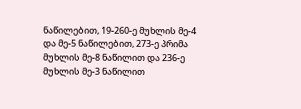ნაწილებით, 19-260-ე მუხლის მე-4 და მე-5 ნაწილებით, 273-ე პრიმა მუხლის მე-8 ნაწილით და 236-ე მუხლის მე-3 ნაწილით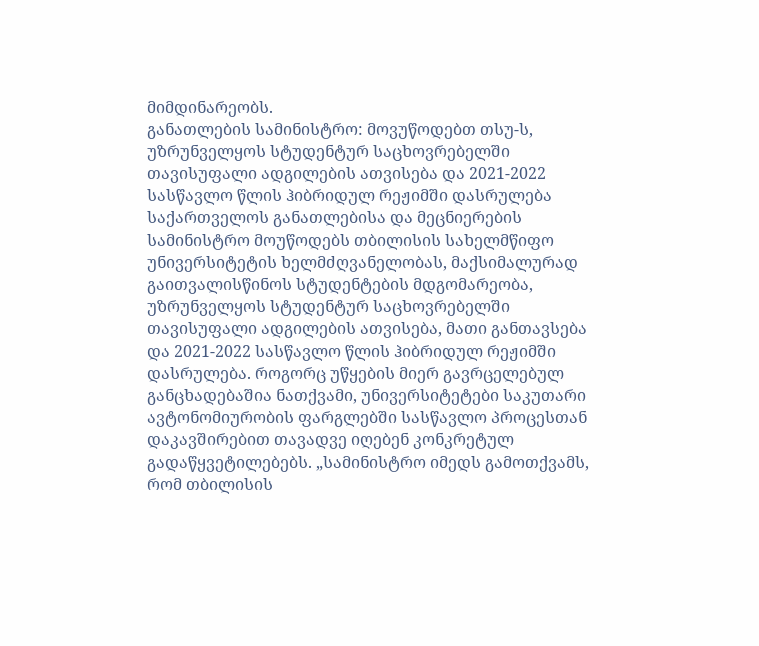მიმდინარეობს.
განათლების სამინისტრო: მოვუწოდებთ თსუ-ს, უზრუნველყოს სტუდენტურ საცხოვრებელში თავისუფალი ადგილების ათვისება და 2021-2022 სასწავლო წლის ჰიბრიდულ რეჟიმში დასრულება
საქართველოს განათლებისა და მეცნიერების სამინისტრო მოუწოდებს თბილისის სახელმწიფო უნივერსიტეტის ხელმძღვანელობას, მაქსიმალურად გაითვალისწინოს სტუდენტების მდგომარეობა, უზრუნველყოს სტუდენტურ საცხოვრებელში თავისუფალი ადგილების ათვისება, მათი განთავსება და 2021-2022 სასწავლო წლის ჰიბრიდულ რეჟიმში დასრულება. როგორც უწყების მიერ გავრცელებულ განცხადებაშია ნათქვამი, უნივერსიტეტები საკუთარი ავტონომიურობის ფარგლებში სასწავლო პროცესთან დაკავშირებით თავადვე იღებენ კონკრეტულ გადაწყვეტილებებს. „სამინისტრო იმედს გამოთქვამს, რომ თბილისის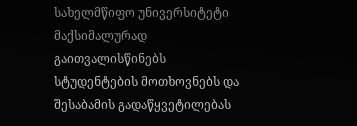სახელმწიფო უნივერსიტეტი მაქსიმალურად გაითვალისწინებს სტუდენტების მოთხოვნებს და შესაბამის გადაწყვეტილებას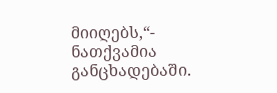მიიღებს,“- ნათქვამია განცხადებაში.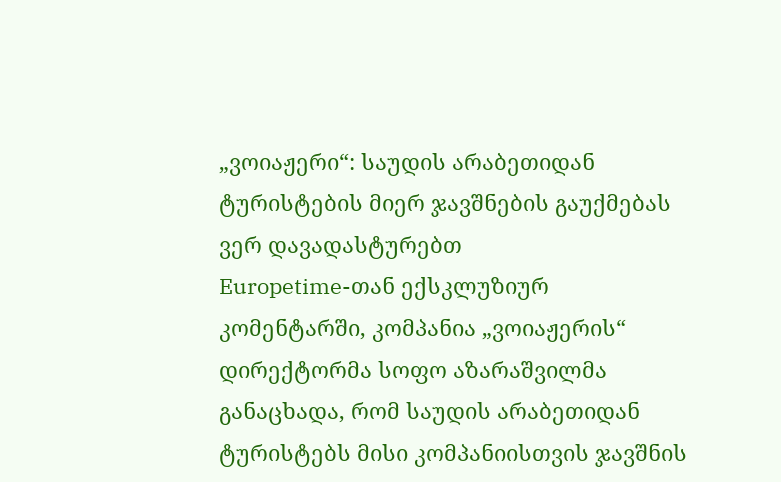„ვოიაჟერი“: საუდის არაბეთიდან ტურისტების მიერ ჯავშნების გაუქმებას ვერ დავადასტურებთ
Europetime-თან ექსკლუზიურ კომენტარში, კომპანია „ვოიაჟერის“ დირექტორმა სოფო აზარაშვილმა განაცხადა, რომ საუდის არაბეთიდან ტურისტებს მისი კომპანიისთვის ჯავშნის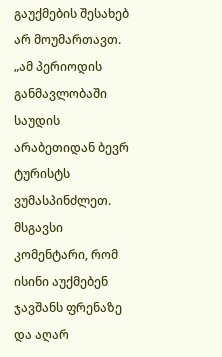გაუქმების შესახებ არ მოუმართავთ. „ამ პერიოდის განმავლობაში საუდის არაბეთიდან ბევრ ტურისტს ვუმასპინძლეთ. მსგავსი კომენტარი, რომ ისინი აუქმებენ ჯავშანს ფრენაზე და აღარ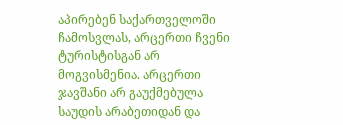აპირებენ საქართველოში ჩამოსვლას, არცერთი ჩვენი ტურისტისგან არ მოგვისმენია. არცერთი ჯავშანი არ გაუქმებულა საუდის არაბეთიდან და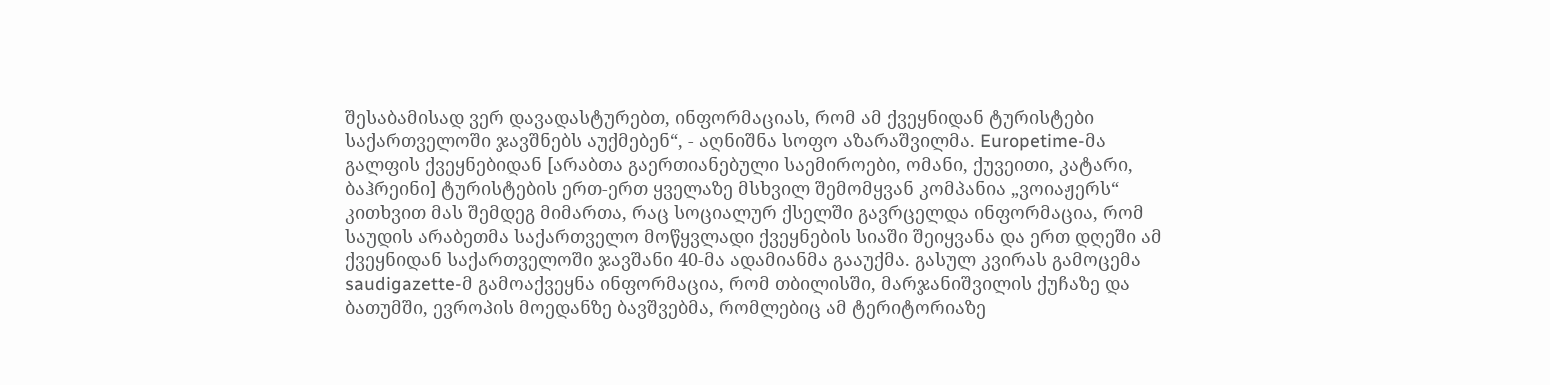შესაბამისად ვერ დავადასტურებთ, ინფორმაციას, რომ ამ ქვეყნიდან ტურისტები საქართველოში ჯავშნებს აუქმებენ“, - აღნიშნა სოფო აზარაშვილმა. Europetime-მა გალფის ქვეყნებიდან [არაბთა გაერთიანებული საემიროები, ომანი, ქუვეითი, კატარი, ბაჰრეინი] ტურისტების ერთ-ერთ ყველაზე მსხვილ შემომყვან კომპანია „ვოიაჟერს“ კითხვით მას შემდეგ მიმართა, რაც სოციალურ ქსელში გავრცელდა ინფორმაცია, რომ საუდის არაბეთმა საქართველო მოწყვლადი ქვეყნების სიაში შეიყვანა და ერთ დღეში ამ ქვეყნიდან საქართველოში ჯავშანი 40-მა ადამიანმა გააუქმა. გასულ კვირას გამოცემა saudigazette-მ გამოაქვეყნა ინფორმაცია, რომ თბილისში, მარჯანიშვილის ქუჩაზე და ბათუმში, ევროპის მოედანზე ბავშვებმა, რომლებიც ამ ტერიტორიაზე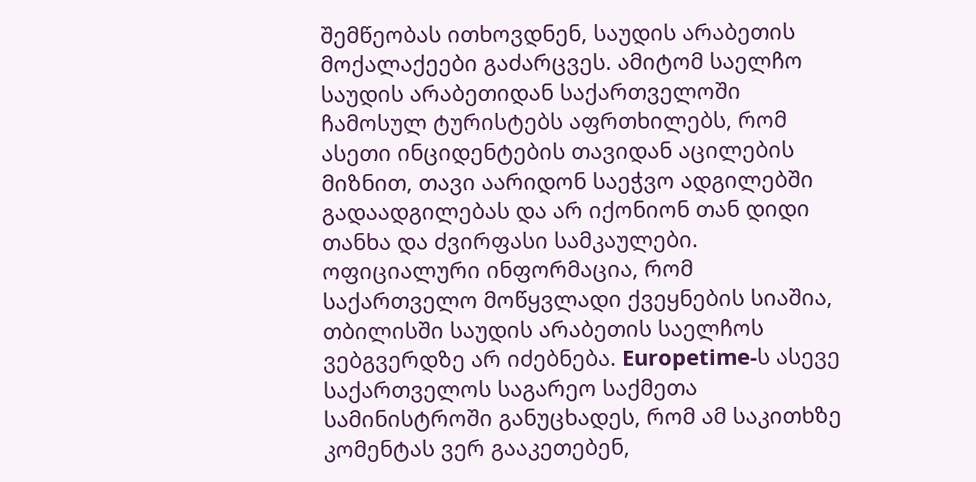შემწეობას ითხოვდნენ, საუდის არაბეთის მოქალაქეები გაძარცვეს. ამიტომ საელჩო საუდის არაბეთიდან საქართველოში ჩამოსულ ტურისტებს აფრთხილებს, რომ ასეთი ინციდენტების თავიდან აცილების მიზნით, თავი აარიდონ საეჭვო ადგილებში გადაადგილებას და არ იქონიონ თან დიდი თანხა და ძვირფასი სამკაულები. ოფიციალური ინფორმაცია, რომ საქართველო მოწყვლადი ქვეყნების სიაშია, თბილისში საუდის არაბეთის საელჩოს ვებგვერდზე არ იძებნება. Europetime-ს ასევე საქართველოს საგარეო საქმეთა სამინისტროში განუცხადეს, რომ ამ საკითხზე კომენტას ვერ გააკეთებენ,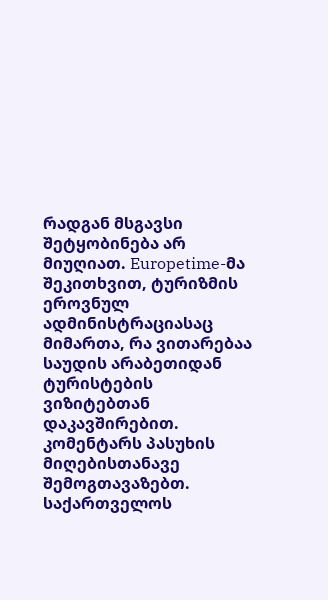რადგან მსგავსი შეტყობინება არ მიუღიათ. Europetime-მა შეკითხვით, ტურიზმის ეროვნულ ადმინისტრაციასაც მიმართა, რა ვითარებაა საუდის არაბეთიდან ტურისტების ვიზიტებთან დაკავშირებით. კომენტარს პასუხის მიღებისთანავე შემოგთავაზებთ. საქართველოს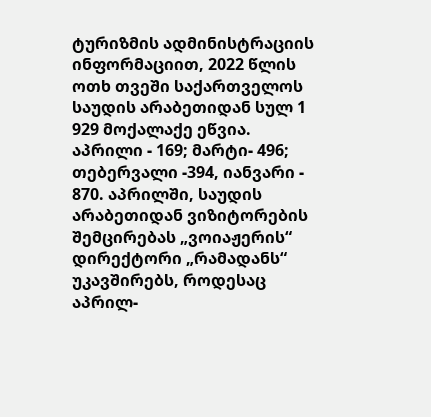ტურიზმის ადმინისტრაციის ინფორმაციით, 2022 წლის ოთხ თვეში საქართველოს საუდის არაბეთიდან სულ 1 929 მოქალაქე ეწვია. აპრილი - 169; მარტი- 496; თებერვალი -394, იანვარი - 870. აპრილში, საუდის არაბეთიდან ვიზიტორების შემცირებას „ვოიაჟერის“ დირექტორი „რამადანს“ უკავშირებს, როდესაც აპრილ-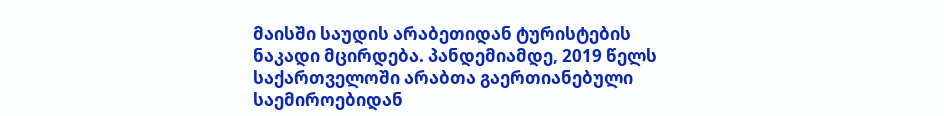მაისში საუდის არაბეთიდან ტურისტების ნაკადი მცირდება. პანდემიამდე, 2019 წელს საქართველოში არაბთა გაერთიანებული საემიროებიდან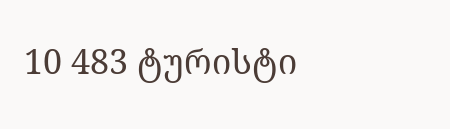10 483 ტურისტი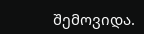შემოვიდა.